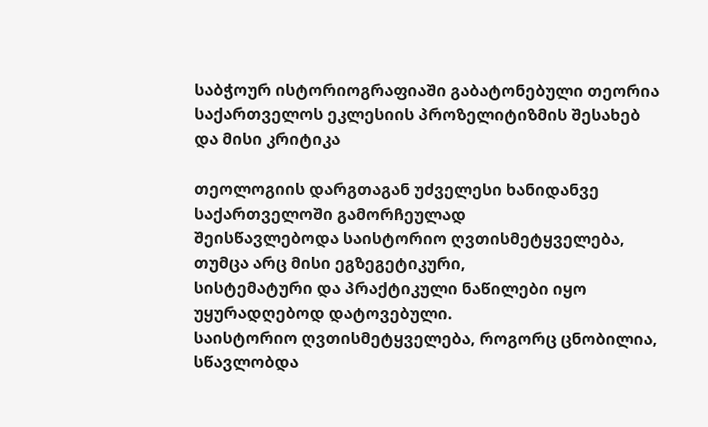საბჭოურ ისტორიოგრაფიაში გაბატონებული თეორია საქართველოს ეკლესიის პროზელიტიზმის შესახებ და მისი კრიტიკა

თეოლოგიის დარგთაგან უძველესი ხანიდანვე საქართველოში გამორჩეულად
შეისწავლებოდა საისტორიო ღვთისმეტყველება, თუმცა არც მისი ეგზეგეტიკური,
სისტემატური და პრაქტიკული ნაწილები იყო უყურადღებოდ დატოვებული.
საისტორიო ღვთისმეტყველება, როგორც ცნობილია, სწავლობდა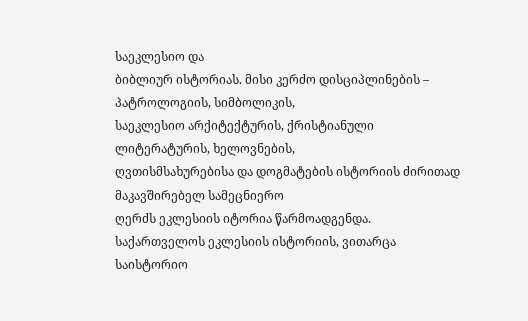საეკლესიო და
ბიბლიურ ისტორიას. მისი კერძო დისციპლინების – პატროლოგიის, სიმბოლიკის,
საეკლესიო არქიტექტურის, ქრისტიანული ლიტერატურის, ხელოვნების,
ღვთისმსახურებისა და დოგმატების ისტორიის ძირითად მაკავშირებელ სამეცნიერო
ღერძს ეკლესიის იტორია წარმოადგენდა.
საქართველოს ეკლესიის ისტორიის, ვითარცა საისტორიო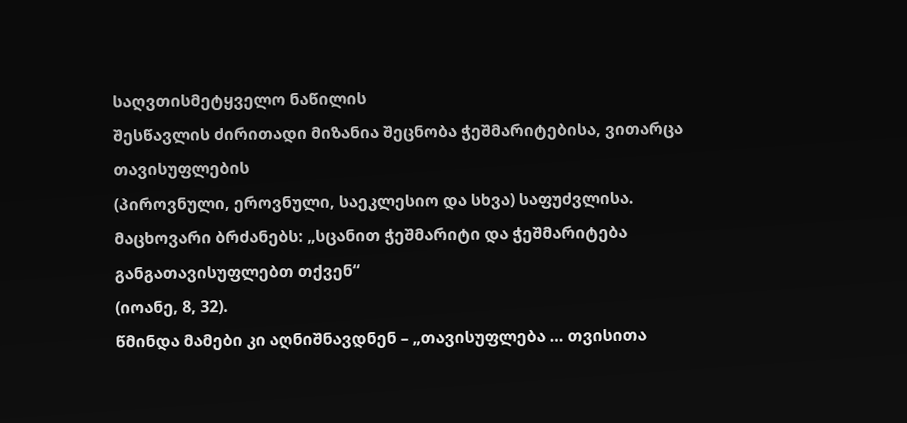საღვთისმეტყველო ნაწილის
შესწავლის ძირითადი მიზანია შეცნობა ჭეშმარიტებისა, ვითარცა თავისუფლების
(პიროვნული, ეროვნული, საეკლესიო და სხვა) საფუძვლისა.
მაცხოვარი ბრძანებს: „სცანით ჭეშმარიტი და ჭეშმარიტება განგათავისუფლებთ თქვენ“
(იოანე, 8, 32).
წმინდა მამები კი აღნიშნავდნენ – „თავისუფლება … თვისითა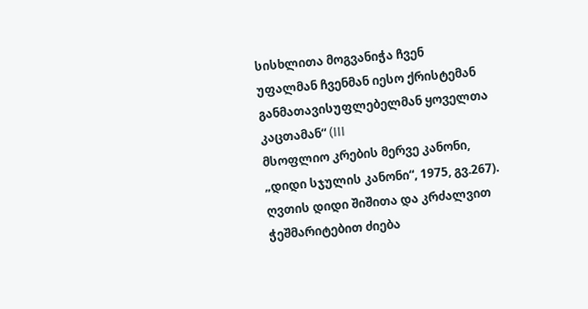სისხლითა მოგვანიჭა ჩვენ
უფალმან ჩვენმან იესო ქრისტემან განმათავისუფლებელმან ყოველთა კაცთამან“ (III
მსოფლიო კრების მერვე კანონი, „დიდი სჯულის კანონი“, 1975, გვ.267).
ღვთის დიდი შიშითა და კრძალვით ჭეშმარიტებით ძიება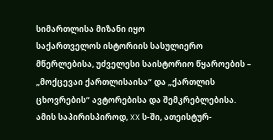სიმართლისა მიზანი იყო
საქართველოს ისტორიის სასულიერო მწერლებისა, უძველესი საისტორიო წყაროების –
„მოქცევაი ქართლისაისა“ და „ქართლის ცხოვრების“ ავტორებისა და შემკრებლებისა.
ამის საპირისპიროდ, XX ს-ში, ათეისტურ-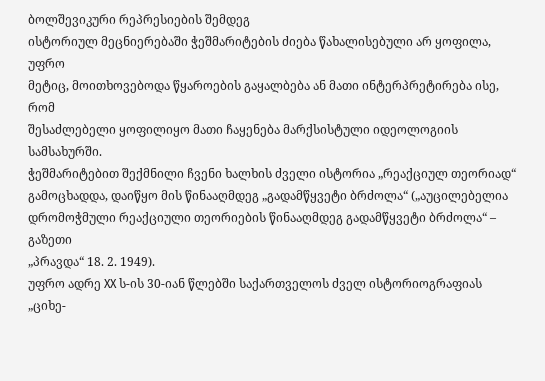ბოლშევიკური რეპრესიების შემდეგ
ისტორიულ მეცნიერებაში ჭეშმარიტების ძიება წახალისებული არ ყოფილა, უფრო
მეტიც, მოითხოვებოდა წყაროების გაყალბება ან მათი ინტერპრეტირება ისე, რომ
შესაძლებელი ყოფილიყო მათი ჩაყენება მარქსისტული იდეოლოგიის სამსახურში.
ჭეშმარიტებით შექმნილი ჩვენი ხალხის ძველი ისტორია „რეაქციულ თეორიად“
გამოცხადდა, დაიწყო მის წინააღმდეგ „გადამწყვეტი ბრძოლა“ („აუცილებელია
დრომოჭმული რეაქციული თეორიების წინააღმდეგ გადამწყვეტი ბრძოლა“ – გაზეთი
„პრავდა“ 18. 2. 1949).
უფრო ადრე XX ს-ის 30-იან წლებში საქართველოს ძველ ისტორიოგრაფიას „ციხე-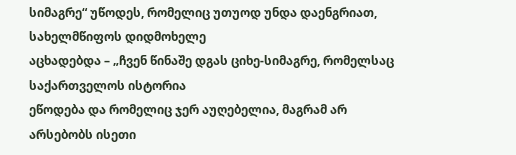სიმაგრე“ უწოდეს, რომელიც უთუოდ უნდა დაენგრიათ, სახელმწიფოს დიდმოხელე
აცხადებდა – „ჩვენ წინაშე დგას ციხე-სიმაგრე, რომელსაც საქართველოს ისტორია
ეწოდება და რომელიც ჯერ აუღებელია, მაგრამ არ არსებობს ისეთი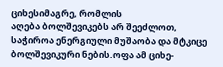ციხესიმაგრე, რომლის
აღება ბოლშევიკებს არ შეეძლოთ, საჭიროა ენერგიული მუშაობა და მტკიცე
ბოლშევიკური ნების.ოფა ამ ციხე-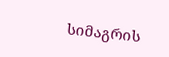სიმაგრის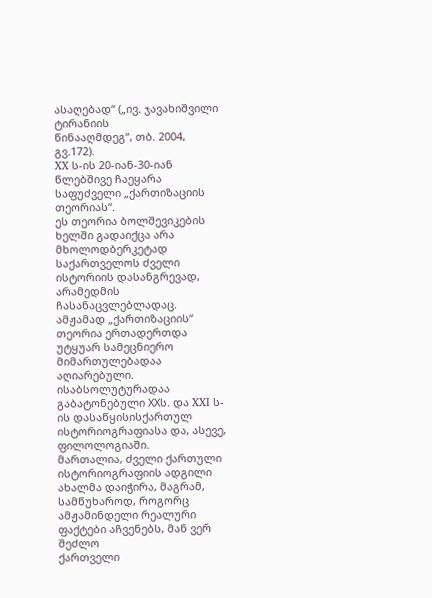ასაღებად“ („ივ. ჯავახიშვილი ტირანიის
წინააღმდეგ“, თბ. 2004, გვ.172).
XX ს-ის 20-იან-30-იან წლებშივე ჩაეყარა საფუძველი „ქართიზაციის თეორიას“.
ეს თეორია ბოლშევიკების ხელში გადაიქცა არა მხოლოდბერკეტად საქართველოს ძველი
ისტორიის დასანგრევად, არამედმის ჩასანაცვლებლადაც. ამჟამად „ქართიზაციის“
თეორია ერთადერთდა უტყუარ სამეცნიერო მიმართულებადაა აღიარებული.
ისაბსოლუტურადაა გაბატონებული XXს. და XXI ს-ის დასაწყისისქართულ
ისტორიოგრაფიასა და, ასევე, ფილოლოგიაში.
მართალია, ძველი ქართული ისტორიოგრაფიის ადგილი ახალმა დაიჭირა, მაგრამ,
სამწუხაროდ, როგორც ამჟამინდელი რეალური ფაქტები აჩვენებს, მან ვერ შეძლო
ქართველი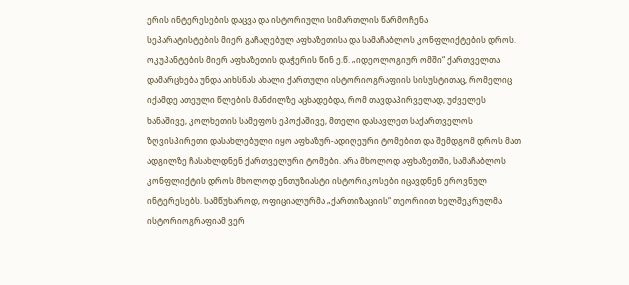ერის ინტერესების დაცვა და ისტორიული სიმართლის წარმოჩენა
სეპარატისტების მიერ გაჩაღებულ აფხაზეთისა და სამაჩაბლოს კონფლიქტების დროს.
ოკუპანტების მიერ აფხაზეთის დაჭერის წინ ე.წ. „იდეოლოგიურ ომში“ ქართველთა
დამარცხება უნდა აიხსნას ახალი ქართული ისტორიოგრაფიის სისუსტითაც, რომელიც
იქამდე ათეული წლების მანძილზე აცხადებდა, რომ თავდაპირველად, უძველეს
ხანაშივე, კოლხეთის სამეფოს ეპოქაშივე, მთელი დასავლეთ საქართველოს
ზღვისპირეთი დასახლებული იყო აფხაზურ-ადიღეური ტომებით და შემდგომ დროს მათ
ადგილზე ჩასახლდნენ ქართველური ტომები. არა მხოლოდ აფხაზეთში, სამაჩაბლოს
კონფლიქტის დროს მხოლოდ ენთუზიასტი ისტორიკოსები იცავდნენ ეროვნულ
ინტერესებს. სამწუხაროდ, ოფიციალურმა „ქართიზაციის“ თეორიით ხელშეკრულმა
ისტორიოგრაფიამ ვერ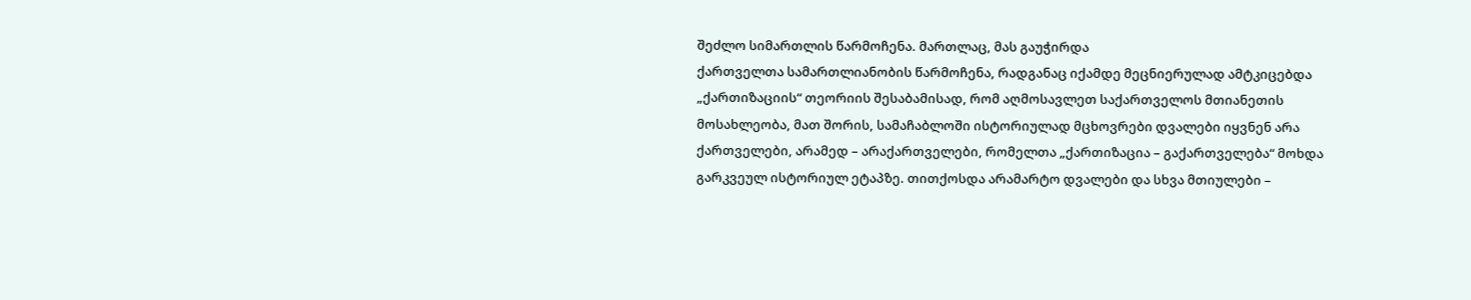შეძლო სიმართლის წარმოჩენა. მართლაც, მას გაუჭირდა
ქართველთა სამართლიანობის წარმოჩენა, რადგანაც იქამდე მეცნიერულად ამტკიცებდა
„ქართიზაციის“ თეორიის შესაბამისად, რომ აღმოსავლეთ საქართველოს მთიანეთის
მოსახლეობა, მათ შორის, სამაჩაბლოში ისტორიულად მცხოვრები დვალები იყვნენ არა
ქართველები, არამედ – არაქართველები, რომელთა „ქართიზაცია – გაქართველება“ მოხდა
გარკვეულ ისტორიულ ეტაპზე. თითქოსდა არამარტო დვალები და სხვა მთიულები –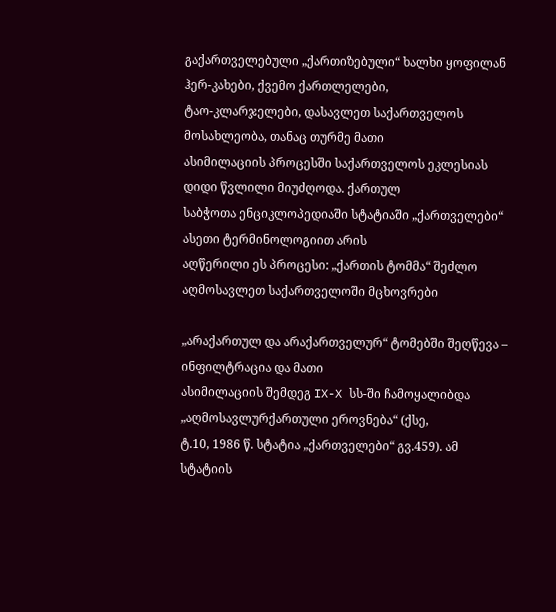გაქართველებული „ქართიზებული“ ხალხი ყოფილან ჰერ-კახები, ქვემო ქართლელები,
ტაო-კლარჯელები, დასავლეთ საქართველოს მოსახლეობა, თანაც თურმე მათი
ასიმილაციის პროცესში საქართველოს ეკლესიას დიდი წვლილი მიუძღოდა. ქართულ
საბჭოთა ენციკლოპედიაში სტატიაში „ქართველები“ ასეთი ტერმინოლოგიით არის
აღწერილი ეს პროცესი: „ქართის ტომმა“ შეძლო აღმოსავლეთ საქართველოში მცხოვრები

„არაქართულ და არაქართველურ“ ტომებში შეღწევა – ინფილტრაცია და მათი
ასიმილაციის შემდეგ IX-X სს-ში ჩამოყალიბდა „აღმოსავლურქართული ეროვნება“ (ქსე,
ტ.10, 1986 წ. სტატია „ქართველები“ გვ.459). ამ სტატიის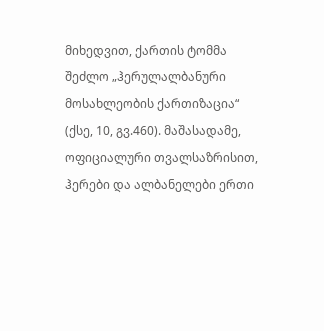მიხედვით, ქართის ტომმა
შეძლო „ჰერულალბანური მოსახლეობის ქართიზაცია“ (ქსე, 10, გვ.460). მაშასადამე,
ოფიციალური თვალსაზრისით, ჰერები და ალბანელები ერთი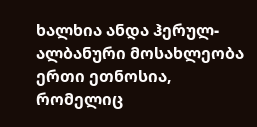ხალხია ანდა ჰერულ-
ალბანური მოსახლეობა ერთი ეთნოსია, რომელიც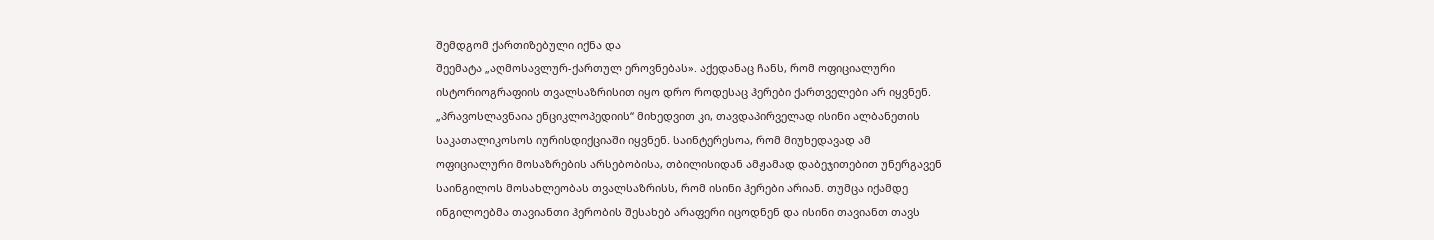შემდგომ ქართიზებული იქნა და
შეემატა „აღმოსავლურ-ქართულ ეროვნებას». აქედანაც ჩანს, რომ ოფიციალური
ისტორიოგრაფიის თვალსაზრისით იყო დრო როდესაც ჰერები ქართველები არ იყვნენ.
„პრავოსლავნაია ენციკლოპედიის“ მიხედვით კი, თავდაპირველად ისინი ალბანეთის
საკათალიკოსოს იურისდიქციაში იყვნენ. საინტერესოა, რომ მიუხედავად ამ
ოფიციალური მოსაზრების არსებობისა, თბილისიდან ამჟამად დაბეჯითებით უნერგავენ
საინგილოს მოსახლეობას თვალსაზრისს, რომ ისინი ჰერები არიან. თუმცა იქამდე
ინგილოებმა თავიანთი ჰერობის შესახებ არაფერი იცოდნენ და ისინი თავიანთ თავს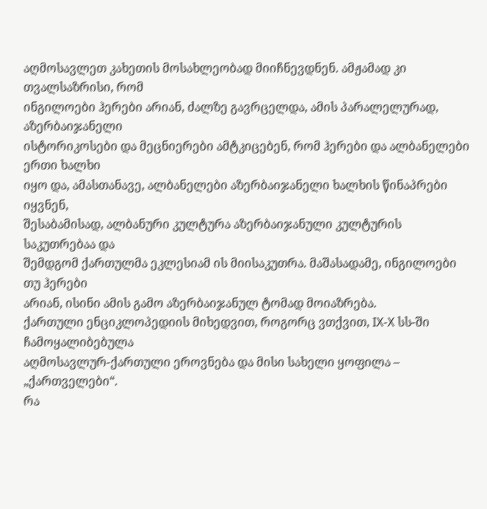აღმოსავლეთ კახეთის მოსახლეობად მიიჩნევდნენ. ამჟამად კი თვალსაზრისი, რომ
ინგილოები ჰერები არიან, ძალზე გავრცელდა, ამის პარალელურად, აზერბაიჯანელი
ისტორიკოსები და მეცნიერები ამტკიცებენ, რომ ჰერები და ალბანელები ერთი ხალხი
იყო და, ამასთანავე, ალბანელები აზერბაიჯანელი ხალხის წინაპრები იყვნენ,
შესაბამისად, ალბანური კულტურა აზერბაიჯანული კულტურის საკუთრებაა და
შემდგომ ქართულმა ეკლესიამ ის მიისაკუთრა. მაშასადამე, ინგილოები თუ ჰერები
არიან, ისინი ამის გამო აზერბაიჯანულ ტომად მოიაზრება.
ქართული ენციკლოპედიის მიხედვით, როგორც ვთქვით, IX-X სს-ში ჩამოყალიბებულა
აღმოსავლურ-ქართული ეროვნება და მისი სახელი ყოფილა – „ქართველები“.
რა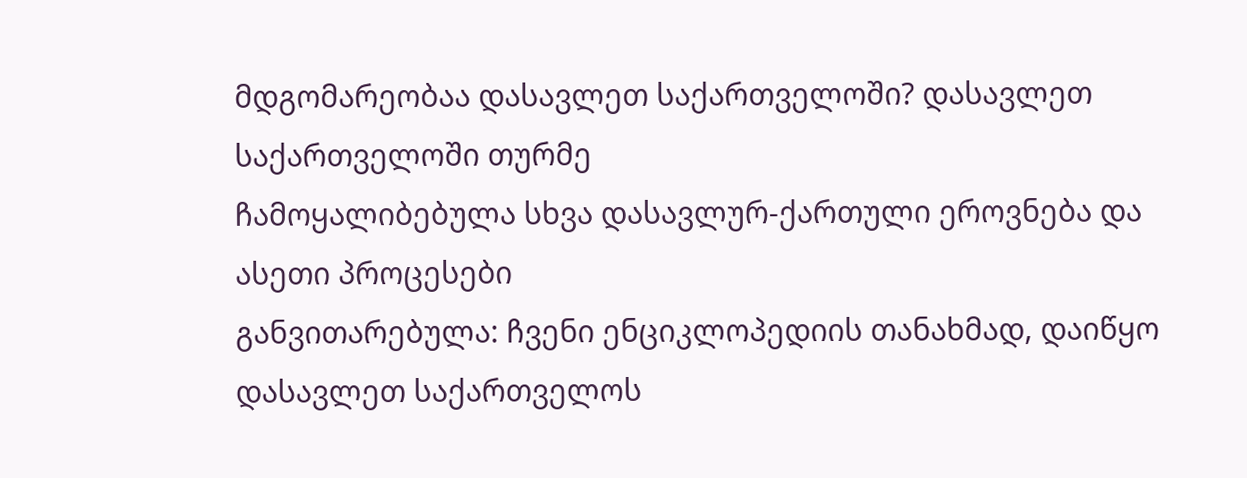მდგომარეობაა დასავლეთ საქართველოში? დასავლეთ საქართველოში თურმე
ჩამოყალიბებულა სხვა დასავლურ-ქართული ეროვნება და ასეთი პროცესები
განვითარებულა: ჩვენი ენციკლოპედიის თანახმად, დაიწყო დასავლეთ საქართველოს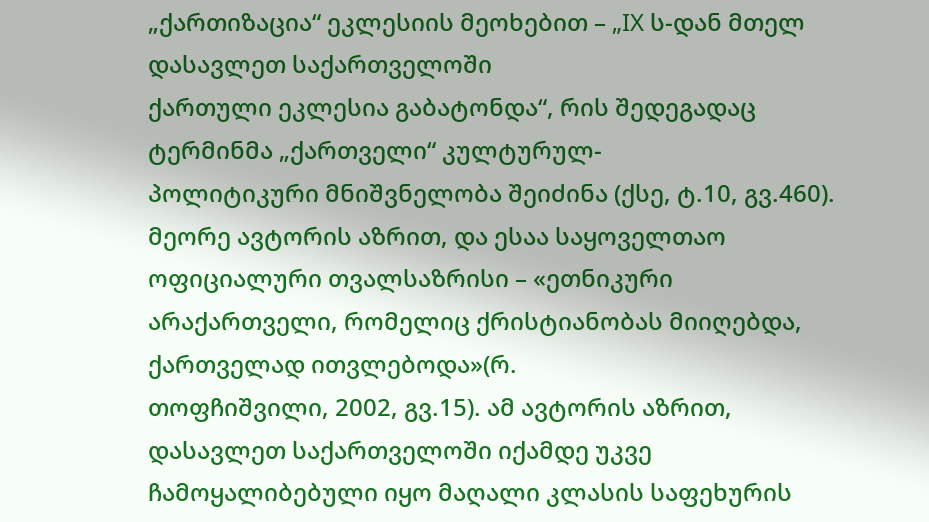„ქართიზაცია“ ეკლესიის მეოხებით – „IX ს-დან მთელ დასავლეთ საქართველოში
ქართული ეკლესია გაბატონდა“, რის შედეგადაც ტერმინმა „ქართველი“ კულტურულ-
პოლიტიკური მნიშვნელობა შეიძინა (ქსე, ტ.10, გვ.460).
მეორე ავტორის აზრით, და ესაა საყოველთაო ოფიციალური თვალსაზრისი – «ეთნიკური
არაქართველი, რომელიც ქრისტიანობას მიიღებდა, ქართველად ითვლებოდა»(რ.
თოფჩიშვილი, 2002, გვ.15). ამ ავტორის აზრით, დასავლეთ საქართველოში იქამდე უკვე
ჩამოყალიბებული იყო მაღალი კლასის საფეხურის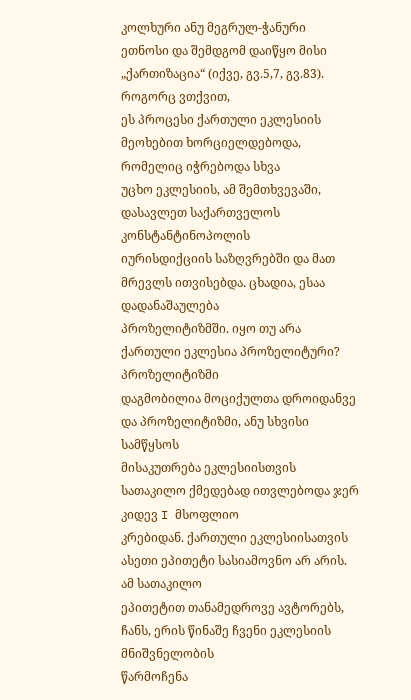კოლხური ანუ მეგრულ-ჭანური
ეთნოსი და შემდგომ დაიწყო მისი „ქართიზაცია“ (იქვე, გვ.5,7, გვ.83). როგორც ვთქვით,
ეს პროცესი ქართული ეკლესიის მეოხებით ხორციელდებოდა, რომელიც იჭრებოდა სხვა
უცხო ეკლესიის, ამ შემთხვევაში, დასავლეთ საქართველოს კონსტანტინოპოლის
იურისდიქციის საზღვრებში და მათ მრევლს ითვისებდა. ცხადია, ესაა დადანაშაულება
პროზელიტიზმში. იყო თუ არა ქართული ეკლესია პროზელიტური? პროზელიტიზმი
დაგმობილია მოციქულთა დროიდანვე და პროზელიტიზმი, ანუ სხვისი სამწყსოს
მისაკუთრება ეკლესიისთვის სათაკილო ქმედებად ითვლებოდა ჯერ კიდევ I მსოფლიო
კრებიდან. ქართული ეკლესიისათვის ასეთი ეპითეტი სასიამოვნო არ არის. ამ სათაკილო
ეპითეტით თანამედროვე ავტორებს, ჩანს, ერის წინაშე ჩვენი ეკლესიის მნიშვნელობის
წარმოჩენა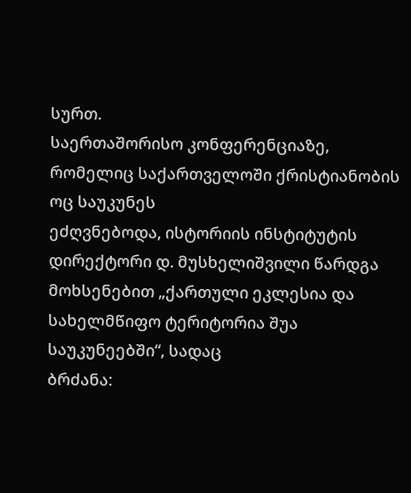სურთ.
საერთაშორისო კონფერენციაზე, რომელიც საქართველოში ქრისტიანობის ოც საუკუნეს
ეძღვნებოდა, ისტორიის ინსტიტუტის დირექტორი დ. მუსხელიშვილი წარდგა
მოხსენებით „ქართული ეკლესია და სახელმწიფო ტერიტორია შუა საუკუნეებში“, სადაც
ბრძანა: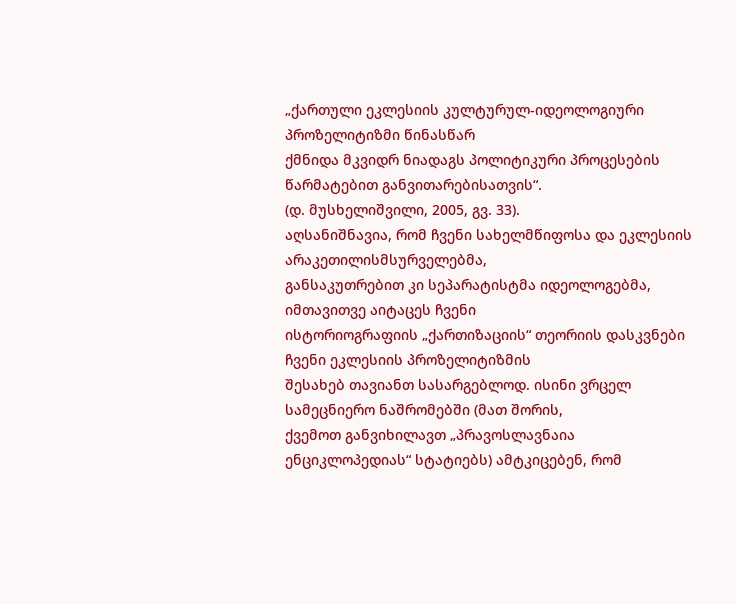„ქართული ეკლესიის კულტურულ-იდეოლოგიური პროზელიტიზმი წინასწარ
ქმნიდა მკვიდრ ნიადაგს პოლიტიკური პროცესების წარმატებით განვითარებისათვის“.
(დ. მუსხელიშვილი, 2005, გვ. 33).
აღსანიშნავია, რომ ჩვენი სახელმწიფოსა და ეკლესიის არაკეთილისმსურველებმა,
განსაკუთრებით კი სეპარატისტმა იდეოლოგებმა, იმთავითვე აიტაცეს ჩვენი
ისტორიოგრაფიის „ქართიზაციის“ თეორიის დასკვნები ჩვენი ეკლესიის პროზელიტიზმის
შესახებ თავიანთ სასარგებლოდ. ისინი ვრცელ სამეცნიერო ნაშრომებში (მათ შორის,
ქვემოთ განვიხილავთ „პრავოსლავნაია ენციკლოპედიას“ სტატიებს) ამტკიცებენ, რომ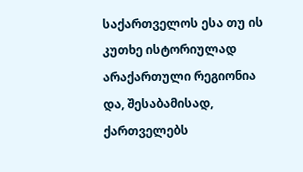საქართველოს ესა თუ ის კუთხე ისტორიულად არაქართული რეგიონია და, შესაბამისად,
ქართველებს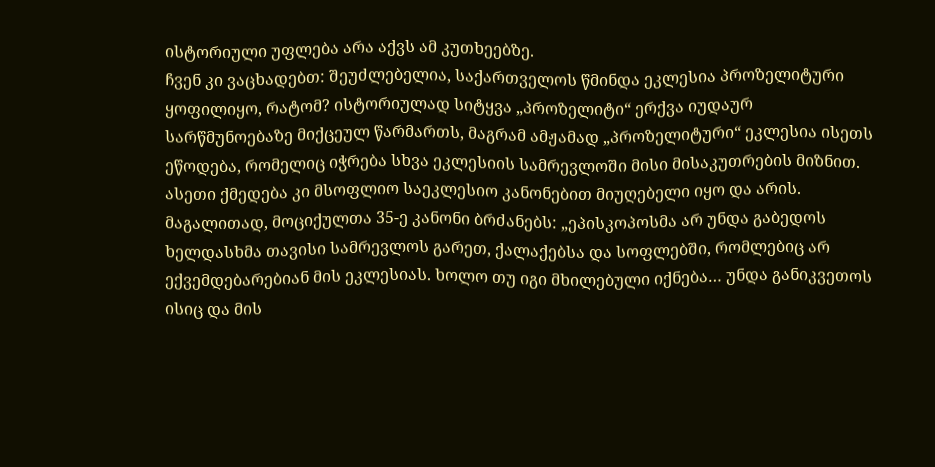ისტორიული უფლება არა აქვს ამ კუთხეებზე.
ჩვენ კი ვაცხადებთ: შეუძლებელია, საქართველოს წმინდა ეკლესია პროზელიტური
ყოფილიყო, რატომ? ისტორიულად სიტყვა „პროზელიტი“ ერქვა იუდაურ
სარწმუნოებაზე მიქცეულ წარმართს, მაგრამ ამჟამად „პროზელიტური“ ეკლესია ისეთს
ეწოდება, რომელიც იჭრება სხვა ეკლესიის სამრევლოში მისი მისაკუთრების მიზნით.
ასეთი ქმედება კი მსოფლიო საეკლესიო კანონებით მიუღებელი იყო და არის.
მაგალითად, მოციქულთა 35-ე კანონი ბრძანებს: „ეპისკოპოსმა არ უნდა გაბედოს
ხელდასხმა თავისი სამრევლოს გარეთ, ქალაქებსა და სოფლებში, რომლებიც არ
ექვემდებარებიან მის ეკლესიას. ხოლო თუ იგი მხილებული იქნება… უნდა განიკვეთოს
ისიც და მის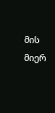მის მიერ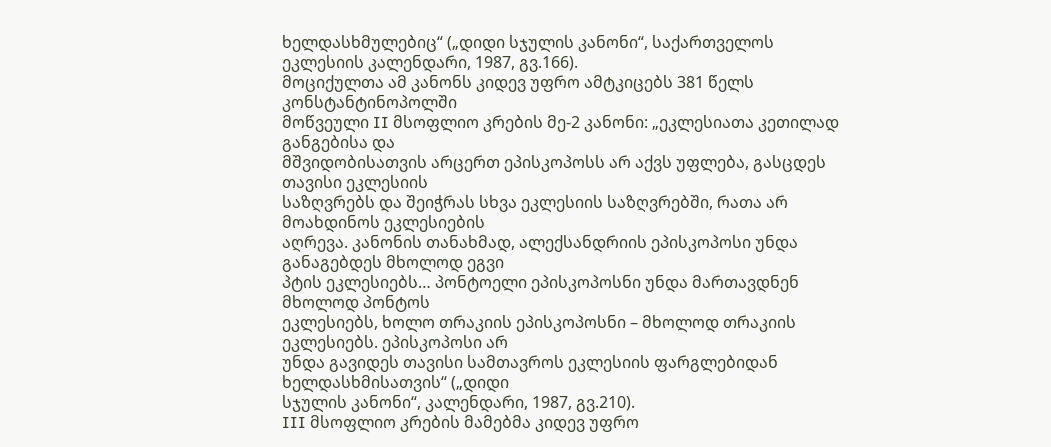ხელდასხმულებიც“ („დიდი სჯულის კანონი“, საქართველოს
ეკლესიის კალენდარი, 1987, გვ.166).
მოციქულთა ამ კანონს კიდევ უფრო ამტკიცებს 381 წელს კონსტანტინოპოლში
მოწვეული II მსოფლიო კრების მე-2 კანონი: „ეკლესიათა კეთილად განგებისა და
მშვიდობისათვის არცერთ ეპისკოპოსს არ აქვს უფლება, გასცდეს თავისი ეკლესიის
საზღვრებს და შეიჭრას სხვა ეკლესიის საზღვრებში, რათა არ მოახდინოს ეკლესიების
აღრევა. კანონის თანახმად, ალექსანდრიის ეპისკოპოსი უნდა განაგებდეს მხოლოდ ეგვი
პტის ეკლესიებს… პონტოელი ეპისკოპოსნი უნდა მართავდნენ მხოლოდ პონტოს
ეკლესიებს, ხოლო თრაკიის ეპისკოპოსნი – მხოლოდ თრაკიის ეკლესიებს. ეპისკოპოსი არ
უნდა გავიდეს თავისი სამთავროს ეკლესიის ფარგლებიდან ხელდასხმისათვის“ („დიდი
სჯულის კანონი“, კალენდარი, 1987, გვ.210).
III მსოფლიო კრების მამებმა კიდევ უფრო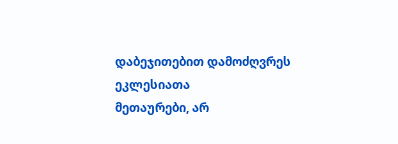დაბეჯითებით დამოძღვრეს ეკლესიათა
მეთაურები, არ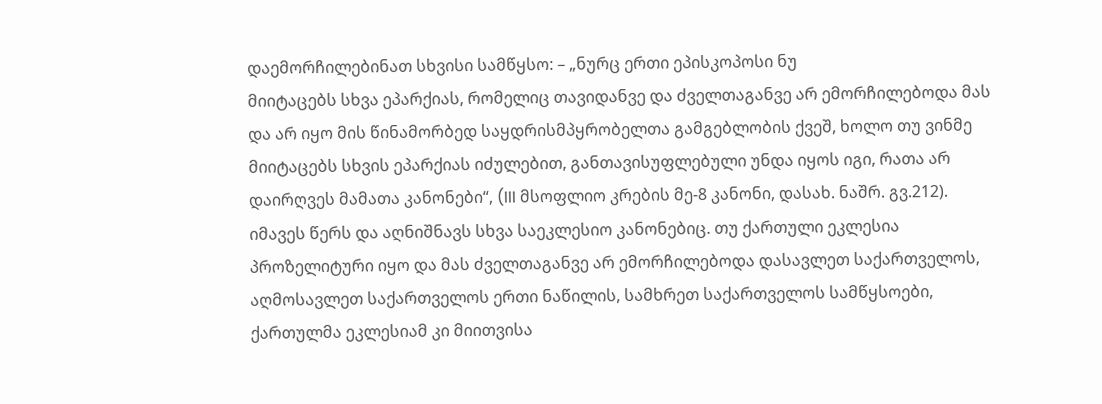დაემორჩილებინათ სხვისი სამწყსო: – „ნურც ერთი ეპისკოპოსი ნუ
მიიტაცებს სხვა ეპარქიას, რომელიც თავიდანვე და ძველთაგანვე არ ემორჩილებოდა მას
და არ იყო მის წინამორბედ საყდრისმპყრობელთა გამგებლობის ქვეშ, ხოლო თუ ვინმე
მიიტაცებს სხვის ეპარქიას იძულებით, განთავისუფლებული უნდა იყოს იგი, რათა არ
დაირღვეს მამათა კანონები“, (III მსოფლიო კრების მე-8 კანონი, დასახ. ნაშრ. გვ.212).
იმავეს წერს და აღნიშნავს სხვა საეკლესიო კანონებიც. თუ ქართული ეკლესია
პროზელიტური იყო და მას ძველთაგანვე არ ემორჩილებოდა დასავლეთ საქართველოს,
აღმოსავლეთ საქართველოს ერთი ნაწილის, სამხრეთ საქართველოს სამწყსოები,
ქართულმა ეკლესიამ კი მიითვისა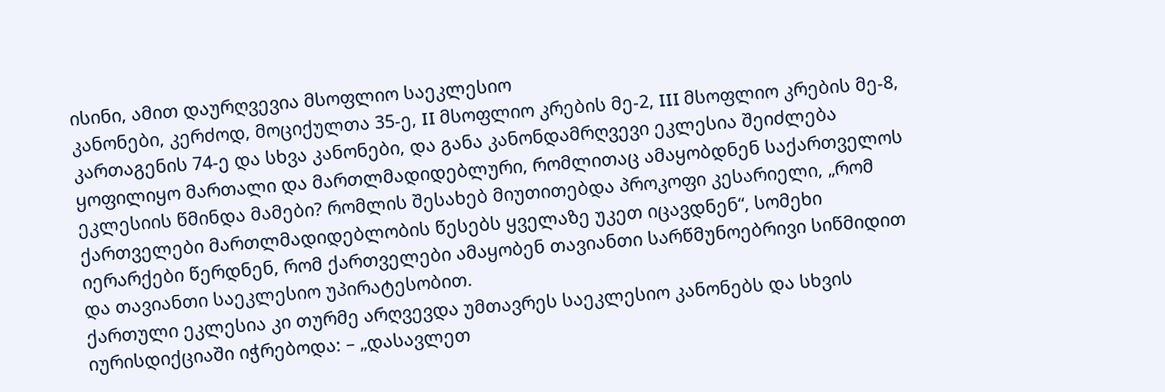ისინი, ამით დაურღვევია მსოფლიო საეკლესიო
კანონები, კერძოდ, მოციქულთა 35-ე, II მსოფლიო კრების მე-2, III მსოფლიო კრების მე-8,
კართაგენის 74-ე და სხვა კანონები, და განა კანონდამრღვევი ეკლესია შეიძლება
ყოფილიყო მართალი და მართლმადიდებლური, რომლითაც ამაყობდნენ საქართველოს
ეკლესიის წმინდა მამები? რომლის შესახებ მიუთითებდა პროკოფი კესარიელი, „რომ
ქართველები მართლმადიდებლობის წესებს ყველაზე უკეთ იცავდნენ“, სომეხი
იერარქები წერდნენ, რომ ქართველები ამაყობენ თავიანთი სარწმუნოებრივი სიწმიდით
და თავიანთი საეკლესიო უპირატესობით.
ქართული ეკლესია კი თურმე არღვევდა უმთავრეს საეკლესიო კანონებს და სხვის
იურისდიქციაში იჭრებოდა: – „დასავლეთ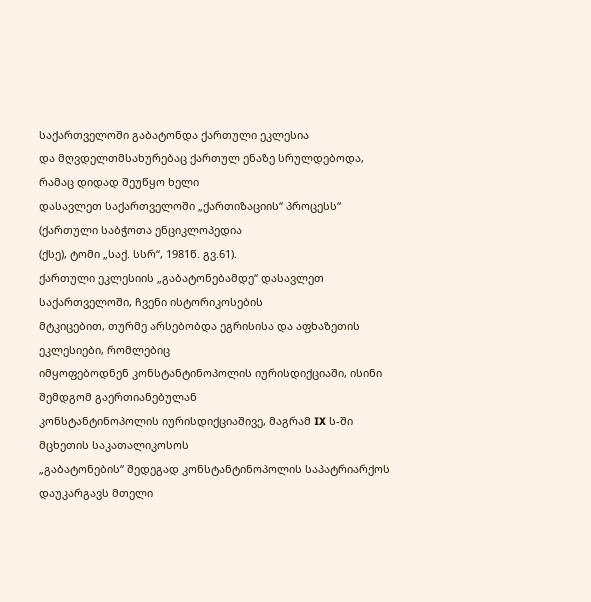საქართველოში გაბატონდა ქართული ეკლესია
და მღვდელთმსახურებაც ქართულ ენაზე სრულდებოდა, რამაც დიდად შეუწყო ხელი
დასავლეთ საქართველოში „ქართიზაციის“ პროცესს“ (ქართული საბჭოთა ენციკლოპედია
(ქსე), ტომი „საქ. სსრ“, 1981წ. გვ.61).
ქართული ეკლესიის „გაბატონებამდე“ დასავლეთ საქართველოში, ჩვენი ისტორიკოსების
მტკიცებით, თურმე არსებობდა ეგრისისა და აფხაზეთის ეკლესიები, რომლებიც
იმყოფებოდნენ კონსტანტინოპოლის იურისდიქციაში, ისინი შემდგომ გაერთიანებულან
კონსტანტინოპოლის იურისდიქციაშივე, მაგრამ IX ს-ში მცხეთის საკათალიკოსოს
„გაბატონების“ შედეგად კონსტანტინოპოლის საპატრიარქოს დაუკარგავს მთელი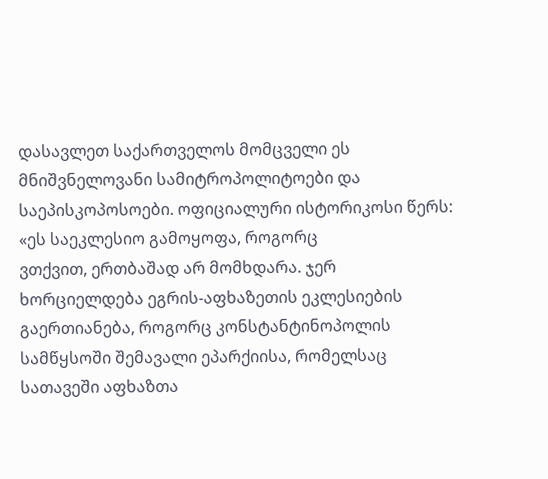დასავლეთ საქართველოს მომცველი ეს მნიშვნელოვანი სამიტროპოლიტოები და
საეპისკოპოსოები. ოფიციალური ისტორიკოსი წერს: «ეს საეკლესიო გამოყოფა, როგორც
ვთქვით, ერთბაშად არ მომხდარა. ჯერ ხორციელდება ეგრის-აფხაზეთის ეკლესიების
გაერთიანება, როგორც კონსტანტინოპოლის სამწყსოში შემავალი ეპარქიისა, რომელსაც
სათავეში აფხაზთა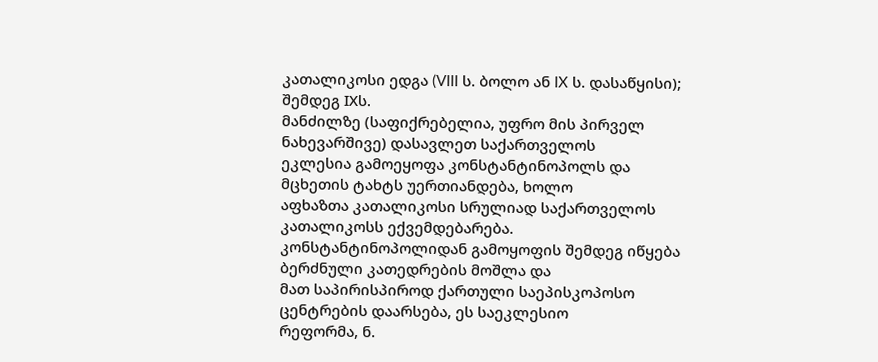კათალიკოსი ედგა (VIII ს. ბოლო ან IX ს. დასაწყისი); შემდეგ IXს.
მანძილზე (საფიქრებელია, უფრო მის პირველ ნახევარშივე) დასავლეთ საქართველოს
ეკლესია გამოეყოფა კონსტანტინოპოლს და მცხეთის ტახტს უერთიანდება, ხოლო
აფხაზთა კათალიკოსი სრულიად საქართველოს კათალიკოსს ექვემდებარება.
კონსტანტინოპოლიდან გამოყოფის შემდეგ იწყება ბერძნული კათედრების მოშლა და
მათ საპირისპიროდ ქართული საეპისკოპოსო ცენტრების დაარსება, ეს საეკლესიო
რეფორმა, ნ.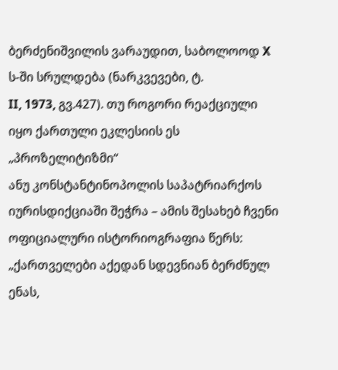ბერძენიშვილის ვარაუდით, საბოლოოდ X ს-ში სრულდება (ნარკვევები, ტ.
II, 1973, გვ.427). თუ როგორი რეაქციული იყო ქართული ეკლესიის ეს „პროზელიტიზმი“
ანუ კონსტანტინოპოლის საპატრიარქოს იურისდიქციაში შეჭრა – ამის შესახებ ჩვენი
ოფიციალური ისტორიოგრაფია წერს: „ქართველები აქედან სდევნიან ბერძნულ ენას,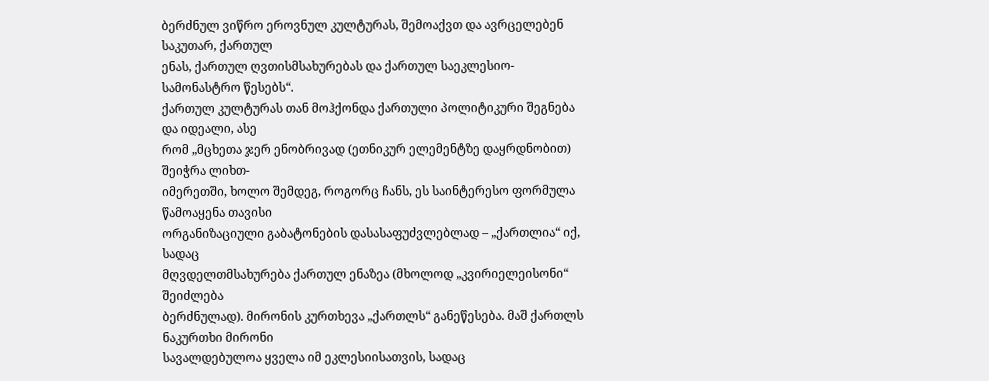ბერძნულ ვიწრო ეროვნულ კულტურას, შემოაქვთ და ავრცელებენ საკუთარ, ქართულ
ენას, ქართულ ღვთისმსახურებას და ქართულ საეკლესიო-სამონასტრო წესებს“.
ქართულ კულტურას თან მოჰქონდა ქართული პოლიტიკური შეგნება და იდეალი, ასე
რომ „მცხეთა ჯერ ენობრივად (ეთნიკურ ელემენტზე დაყრდნობით) შეიჭრა ლიხთ-
იმერეთში, ხოლო შემდეგ, როგორც ჩანს, ეს საინტერესო ფორმულა წამოაყენა თავისი
ორგანიზაციული გაბატონების დასასაფუძვლებლად – „ქართლია“ იქ, სადაც
მღვდელთმსახურება ქართულ ენაზეა (მხოლოდ „კვირიელეისონი“ შეიძლება
ბერძნულად). მირონის კურთხევა „ქართლს“ განეწესება. მაშ ქართლს ნაკურთხი მირონი
სავალდებულოა ყველა იმ ეკლესიისათვის, სადაც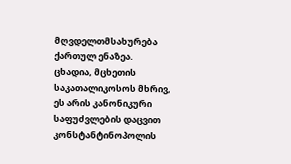მღვდელთმსახურება ქართულ ენაზეა.
ცხადია, მცხეთის საკათალიკოსოს მხრივ, ეს არის კანონიკური საფუძვლების დაცვით
კონსტანტინოპოლის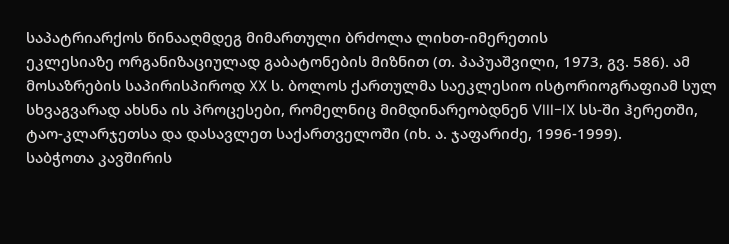საპატრიარქოს წინააღმდეგ მიმართული ბრძოლა ლიხთ-იმერეთის
ეკლესიაზე ორგანიზაციულად გაბატონების მიზნით (თ. პაპუაშვილი, 1973, გვ. 586). ამ
მოსაზრების საპირისპიროდ XX ს. ბოლოს ქართულმა საეკლესიო ისტორიოგრაფიამ სულ
სხვაგვარად ახსნა ის პროცესები, რომელნიც მიმდინარეობდნენ VIII-IX სს-ში ჰერეთში,
ტაო-კლარჯეთსა და დასავლეთ საქართველოში (იხ. ა. ჯაფარიძე, 1996-1999).
საბჭოთა კავშირის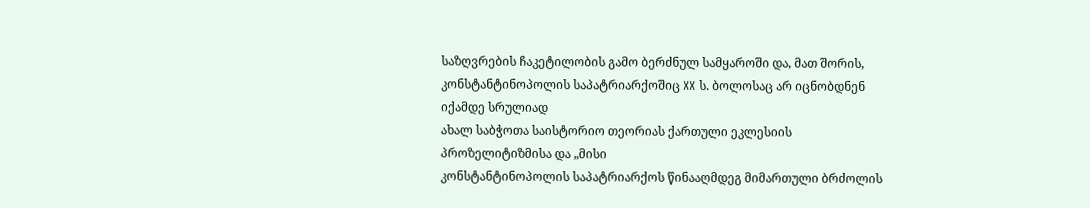საზღვრების ჩაკეტილობის გამო ბერძნულ სამყაროში და, მათ შორის,
კონსტანტინოპოლის საპატრიარქოშიც XX ს. ბოლოსაც არ იცნობდნენ იქამდე სრულიად
ახალ საბჭოთა საისტორიო თეორიას ქართული ეკლესიის პროზელიტიზმისა და „მისი
კონსტანტინოპოლის საპატრიარქოს წინააღმდეგ მიმართული ბრძოლის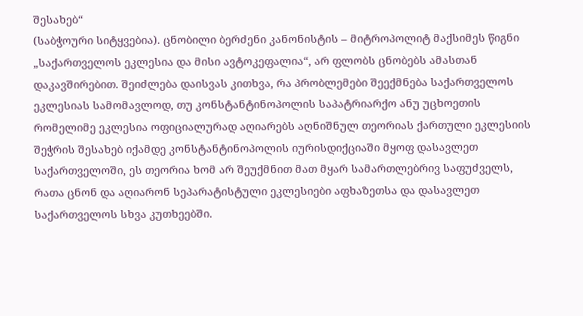შესახებ“
(საბჭოური სიტყვებია). ცნობილი ბერძენი კანონისტის – მიტროპოლიტ მაქსიმეს წიგნი
„საქართველოს ეკლესია და მისი ავტოკეფალია“, არ ფლობს ცნობებს ამასთან
დაკავშირებით. შეიძლება დაისვას კითხვა, რა პრობლემები შეექმნება საქართველოს
ეკლესიას სამომავლოდ, თუ კონსტანტინოპოლის საპატრიარქო ანუ უცხოეთის
რომელიმე ეკლესია ოფიციალურად აღიარებს აღნიშნულ თეორიას ქართული ეკლესიის
შეჭრის შესახებ იქამდე კონსტანტინოპოლის იურისდიქციაში მყოფ დასავლეთ
საქართველოში, ეს თეორია ხომ არ შეუქმნით მათ მყარ სამართლებრივ საფუძველს,
რათა ცნონ და აღიარონ სეპარატისტული ეკლესიები აფხაზეთსა და დასავლეთ
საქართველოს სხვა კუთხეებში.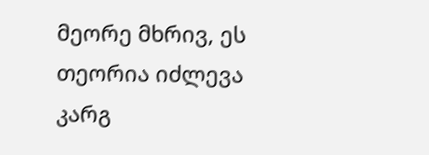მეორე მხრივ, ეს თეორია იძლევა კარგ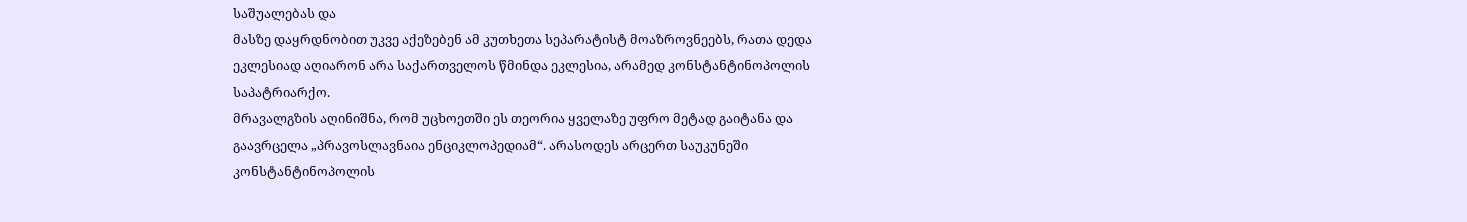საშუალებას და
მასზე დაყრდნობით უკვე აქეზებენ ამ კუთხეთა სეპარატისტ მოაზროვნეებს, რათა დედა
ეკლესიად აღიარონ არა საქართველოს წმინდა ეკლესია, არამედ კონსტანტინოპოლის
საპატრიარქო.
მრავალგზის აღინიშნა, რომ უცხოეთში ეს თეორია ყველაზე უფრო მეტად გაიტანა და
გაავრცელა „პრავოსლავნაია ენციკლოპედიამ“. არასოდეს არცერთ საუკუნეში
კონსტანტინოპოლის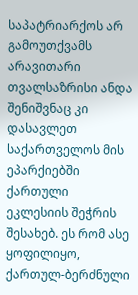საპატრიარქოს არ გამოუთქვამს არავითარი თვალსაზრისი ანდა
შენიშვნაც კი დასავლეთ საქართველოს მის ეპარქიებში ქართული ეკლესიის შეჭრის
შესახებ. ეს რომ ასე ყოფილიყო, ქართულ-ბერძნული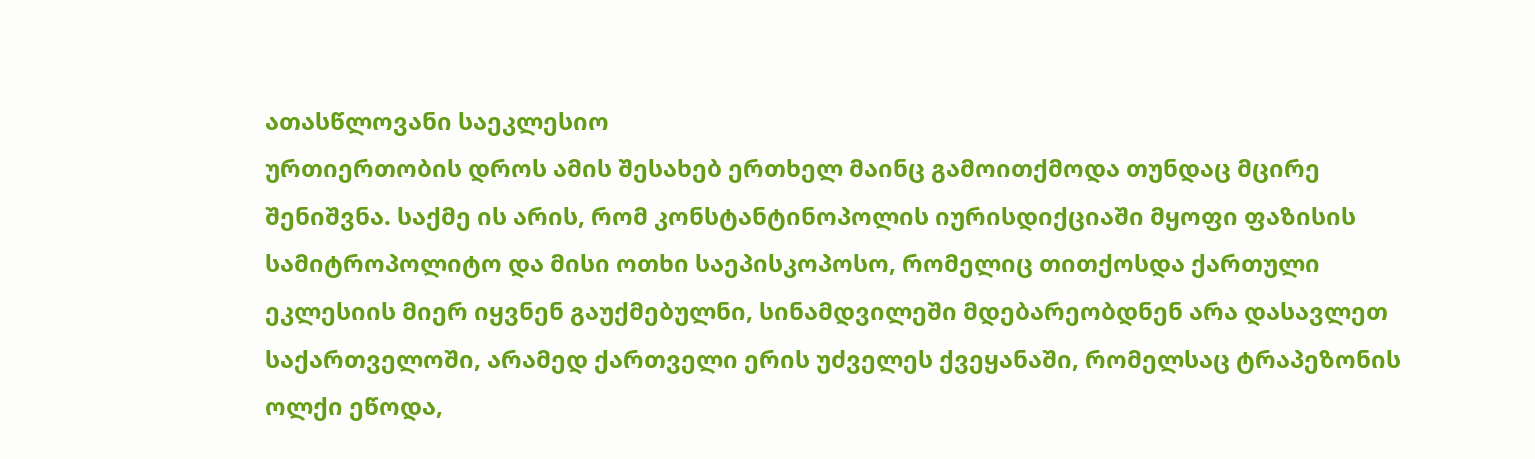ათასწლოვანი საეკლესიო
ურთიერთობის დროს ამის შესახებ ერთხელ მაინც გამოითქმოდა თუნდაც მცირე
შენიშვნა. საქმე ის არის, რომ კონსტანტინოპოლის იურისდიქციაში მყოფი ფაზისის
სამიტროპოლიტო და მისი ოთხი საეპისკოპოსო, რომელიც თითქოსდა ქართული
ეკლესიის მიერ იყვნენ გაუქმებულნი, სინამდვილეში მდებარეობდნენ არა დასავლეთ
საქართველოში, არამედ ქართველი ერის უძველეს ქვეყანაში, რომელსაც ტრაპეზონის
ოლქი ეწოდა,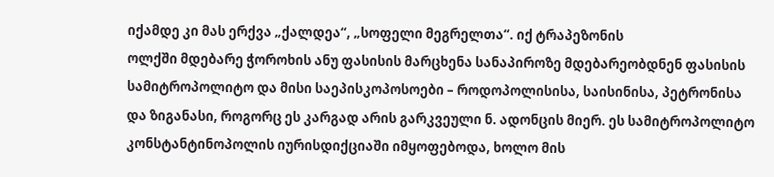იქამდე კი მას ერქვა „ქალდეა“, „სოფელი მეგრელთა“. იქ ტრაპეზონის
ოლქში მდებარე ჭოროხის ანუ ფასისის მარცხენა სანაპიროზე მდებარეობდნენ ფასისის
სამიტროპოლიტო და მისი საეპისკოპოსოები – როდოპოლისისა, საისინისა, პეტრონისა
და ზიგანასი, როგორც ეს კარგად არის გარკვეული ნ. ადონცის მიერ. ეს სამიტროპოლიტო
კონსტანტინოპოლის იურისდიქციაში იმყოფებოდა, ხოლო მის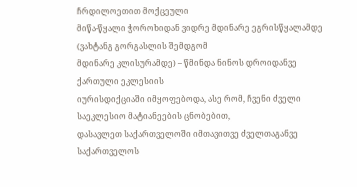ჩრდილოეთით მოქცეული
მიწა-წყალი ჭოროხიდან ვიდრე მდინარე ეგრისწყალამდე (ვახტანგ გორგასლის შემდგომ
მდინარე კლისურამდე) – წმინდა ნინოს დროიდანვე ქართული ეკლესიის
იურისდიქციაში იმყოფებოდა, ასე რომ, ჩვენი ძველი საეკლესიო მატიანეების ცნობებით,
დასავლეთ საქართველოში იმთავითვე ძველთაგანვე საქართველოს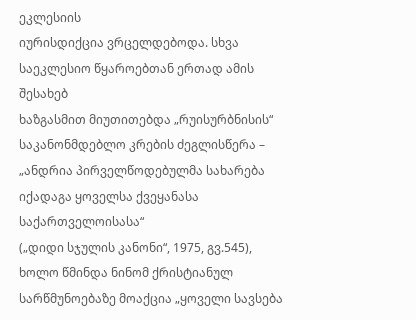ეკლესიის
იურისდიქცია ვრცელდებოდა. სხვა საეკლესიო წყაროებთან ერთად ამის შესახებ
ხაზგასმით მიუთითებდა „რუისურბნისის“ საკანონმდებლო კრების ძეგლისწერა –
„ანდრია პირველწოდებულმა სახარება იქადაგა ყოველსა ქვეყანასა საქართველოისასა“
(„დიდი სჯულის კანონი“, 1975, გვ.545), ხოლო წმინდა ნინომ ქრისტიანულ
სარწმუნოებაზე მოაქცია „ყოველი სავსება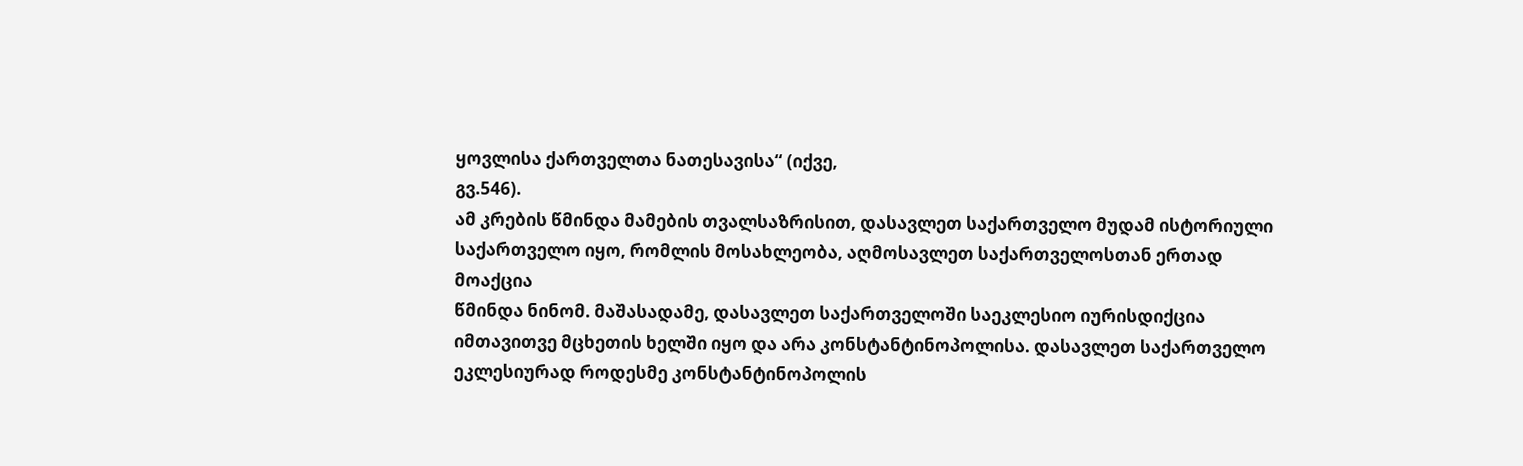ყოვლისა ქართველთა ნათესავისა“ (იქვე,
გვ.546).
ამ კრების წმინდა მამების თვალსაზრისით, დასავლეთ საქართველო მუდამ ისტორიული
საქართველო იყო, რომლის მოსახლეობა, აღმოსავლეთ საქართველოსთან ერთად მოაქცია
წმინდა ნინომ. მაშასადამე, დასავლეთ საქართველოში საეკლესიო იურისდიქცია
იმთავითვე მცხეთის ხელში იყო და არა კონსტანტინოპოლისა. დასავლეთ საქართველო
ეკლესიურად როდესმე კონსტანტინოპოლის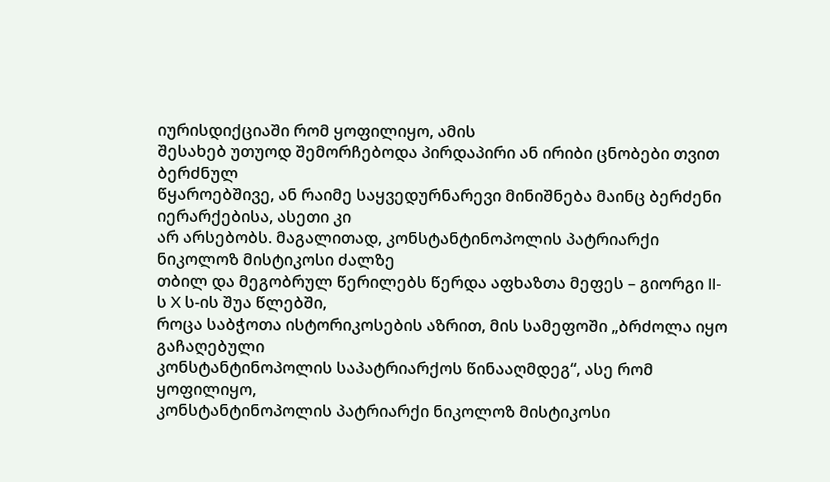იურისდიქციაში რომ ყოფილიყო, ამის
შესახებ უთუოდ შემორჩებოდა პირდაპირი ან ირიბი ცნობები თვით ბერძნულ
წყაროებშივე, ან რაიმე საყვედურნარევი მინიშნება მაინც ბერძენი იერარქებისა, ასეთი კი
არ არსებობს. მაგალითად, კონსტანტინოპოლის პატრიარქი ნიკოლოზ მისტიკოსი ძალზე
თბილ და მეგობრულ წერილებს წერდა აფხაზთა მეფეს – გიორგი II-ს X ს-ის შუა წლებში,
როცა საბჭოთა ისტორიკოსების აზრით, მის სამეფოში „ბრძოლა იყო გაჩაღებული
კონსტანტინოპოლის საპატრიარქოს წინააღმდეგ“, ასე რომ ყოფილიყო,
კონსტანტინოპოლის პატრიარქი ნიკოლოზ მისტიკოსი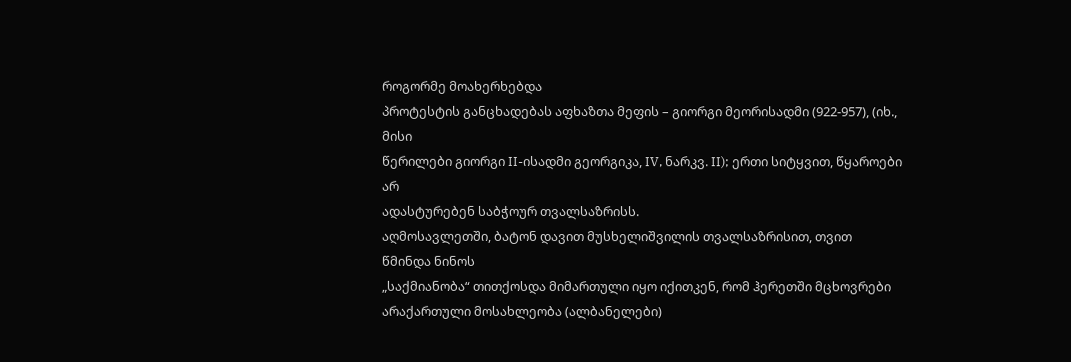როგორმე მოახერხებდა
პროტესტის განცხადებას აფხაზთა მეფის – გიორგი მეორისადმი (922-957), (იხ., მისი
წერილები გიორგი II-ისადმი გეორგიკა, IV, ნარკვ. II); ერთი სიტყვით, წყაროები არ
ადასტურებენ საბჭოურ თვალსაზრისს.
აღმოსავლეთში, ბატონ დავით მუსხელიშვილის თვალსაზრისით, თვით წმინდა ნინოს
„საქმიანობა“ თითქოსდა მიმართული იყო იქითკენ, რომ ჰერეთში მცხოვრები
არაქართული მოსახლეობა (ალბანელები)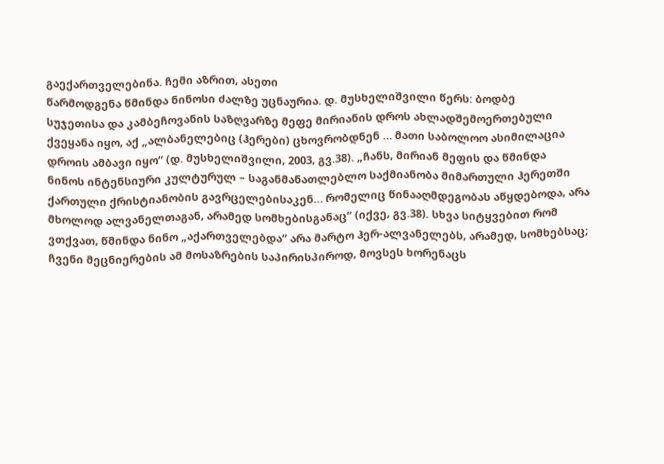გაექართველებინა. ჩემი აზრით, ასეთი
წარმოდგენა წმინდა ნინოსი ძალზე უცნაურია. დ. მუსხელიშვილი წერს: ბოდბე
სუჯეთისა და კამბეჩოვანის საზღვარზე მეფე მირიანის დროს ახლადშემოერთებული
ქვეყანა იყო, აქ „ალბანელებიც (ჰერები) ცხოვრობდნენ … მათი საბოლოო ასიმილაცია
დროის ამბავი იყო“ (დ. მუსხელიშვილი, 2003, გვ.38). „ჩანს, მირიან მეფის და წმინდა
ნინოს ინტენსიური კულტურულ – საგანმანათლებლო საქმიანობა მიმართული ჰერეთში
ქართული ქრისტიანობის გავრცელებისაკენ… რომელიც წინააღმდეგობას აწყდებოდა, არა
მხოლოდ ალვანელთაგან, არამედ სომხებისგანაც“ (იქვე, გვ.38). სხვა სიტყვებით რომ
ვთქვათ, წმინდა ნინო „აქართველებდა“ არა მარტო ჰერ-ალვანელებს, არამედ, სომხებსაც;
ჩვენი მეცნიერების ამ მოსაზრების საპირისპიროდ, მოვსეს ხორენაცს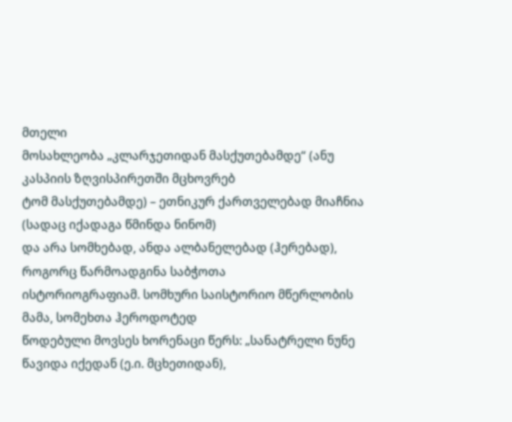მთელი
მოსახლეობა „კლარჯეთიდან მასქუთებამდე“ (ანუ კასპიის ზღვისპირეთში მცხოვრებ
ტომ მასქუთებამდე) – ეთნიკურ ქართველებად მიაჩნია (სადაც იქადაგა წმინდა ნინომ)
და არა სომხებად, ანდა ალბანელებად (ჰერებად), როგორც წარმოადგინა საბჭოთა
ისტორიოგრაფიამ. სომხური საისტორიო მწერლობის მამა, სომეხთა ჰეროდოტედ
წოდებული მოვსეს ხორენაცი წერს: „სანატრელი ნუნე წავიდა იქედან (ე.ი. მცხეთიდან),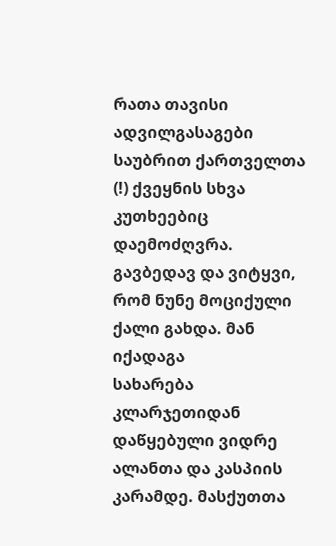რათა თავისი ადვილგასაგები საუბრით ქართველთა (!) ქვეყნის სხვა კუთხეებიც
დაემოძღვრა. გავბედავ და ვიტყვი, რომ ნუნე მოციქული ქალი გახდა. მან იქადაგა
სახარება კლარჯეთიდან დაწყებული ვიდრე ალანთა და კასპიის კარამდე. მასქუთთა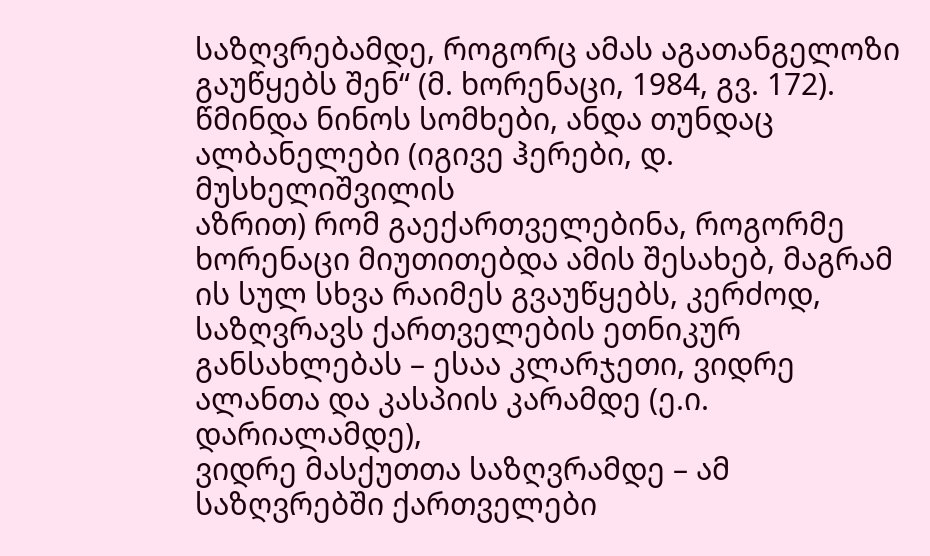საზღვრებამდე, როგორც ამას აგათანგელოზი გაუწყებს შენ“ (მ. ხორენაცი, 1984, გვ. 172).
წმინდა ნინოს სომხები, ანდა თუნდაც ალბანელები (იგივე ჰერები, დ. მუსხელიშვილის
აზრით) რომ გაექართველებინა, როგორმე ხორენაცი მიუთითებდა ამის შესახებ, მაგრამ
ის სულ სხვა რაიმეს გვაუწყებს, კერძოდ, საზღვრავს ქართველების ეთნიკურ
განსახლებას – ესაა კლარჯეთი, ვიდრე ალანთა და კასპიის კარამდე (ე.ი. დარიალამდე),
ვიდრე მასქუთთა საზღვრამდე – ამ საზღვრებში ქართველები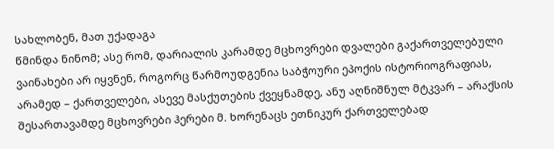სახლობენ, მათ უქადაგა
წმინდა ნინომ; ასე რომ, დარიალის კარამდე მცხოვრები დვალები გაქართველებული
ვაინახები არ იყვნენ, როგორც წარმოუდგენია საბჭოური ეპოქის ისტორიოგრაფიას,
არამედ – ქართველები, ასევე მასქუთების ქვეყნამდე, ანუ აღნიშნულ მტკვარ – არაქსის
შესართავამდე მცხოვრები ჰერები მ. ხორენაცს ეთნიკურ ქართველებად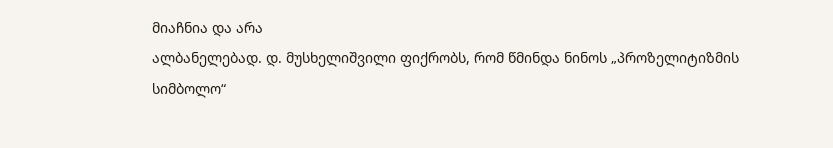მიაჩნია და არა
ალბანელებად. დ. მუსხელიშვილი ფიქრობს, რომ წმინდა ნინოს „პროზელიტიზმის
სიმბოლო“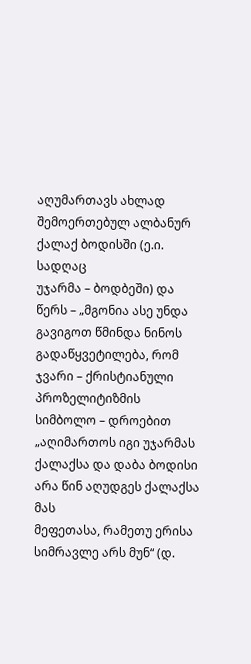აღუმართავს ახლად შემოერთებულ ალბანურ ქალაქ ბოდისში (ე.ი. სადღაც
უჯარმა – ბოდბეში) და წერს – „მგონია ასე უნდა გავიგოთ წმინდა ნინოს
გადაწყვეტილება, რომ ჯვარი – ქრისტიანული პროზელიტიზმის სიმბოლო – დროებით
„აღიმართოს იგი უჯარმას ქალაქსა და დაბა ბოდისი არა წინ აღუდგეს ქალაქსა მას
მეფეთასა, რამეთუ ერისა სიმრავლე არს მუნ“ (დ.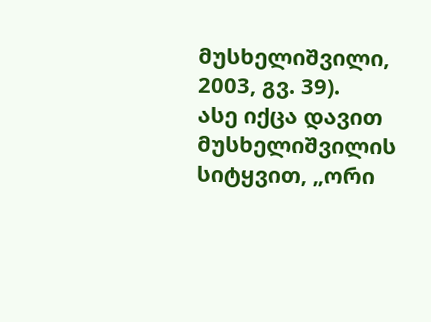მუსხელიშვილი, 2003, გვ. 39).
ასე იქცა დავით მუსხელიშვილის სიტყვით, „ორი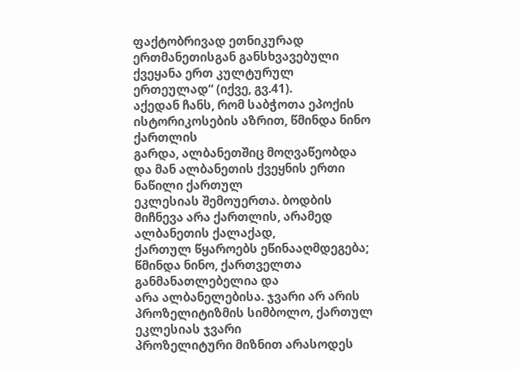ფაქტობრივად ეთნიკურად
ერთმანეთისგან განსხვავებული ქვეყანა ერთ კულტურულ ერთეულად“ (იქვე, გვ.41).
აქედან ჩანს, რომ საბჭოთა ეპოქის ისტორიკოსების აზრით, წმინდა ნინო ქართლის
გარდა, ალბანეთშიც მოღვაწეობდა და მან ალბანეთის ქვეყნის ერთი ნაწილი ქართულ
ეკლესიას შემოუერთა. ბოდბის მიჩნევა არა ქართლის, არამედ ალბანეთის ქალაქად,
ქართულ წყაროებს ეწინააღმდეგება; წმინდა ნინო, ქართველთა განმანათლებელია და
არა ალბანელებისა. ჯვარი არ არის პროზელიტიზმის სიმბოლო, ქართულ ეკლესიას ჯვარი
პროზელიტური მიზნით არასოდეს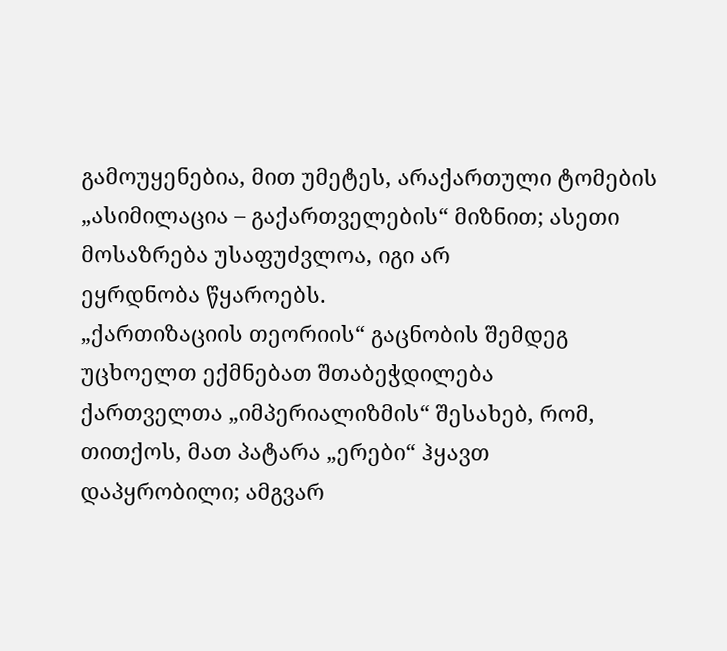გამოუყენებია, მით უმეტეს, არაქართული ტომების
„ასიმილაცია – გაქართველების“ მიზნით; ასეთი მოსაზრება უსაფუძვლოა, იგი არ
ეყრდნობა წყაროებს.
„ქართიზაციის თეორიის“ გაცნობის შემდეგ უცხოელთ ექმნებათ შთაბეჭდილება
ქართველთა „იმპერიალიზმის“ შესახებ, რომ, თითქოს, მათ პატარა „ერები“ ჰყავთ
დაპყრობილი; ამგვარ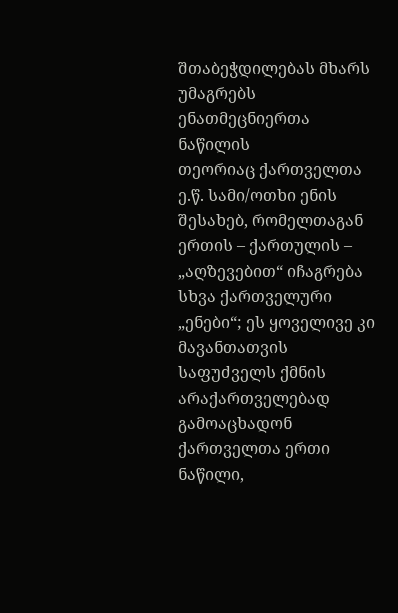შთაბეჭდილებას მხარს უმაგრებს ენათმეცნიერთა ნაწილის
თეორიაც ქართველთა ე.წ. სამი/ოთხი ენის შესახებ, რომელთაგან ერთის – ქართულის –
„აღზევებით“ იჩაგრება სხვა ქართველური „ენები“; ეს ყოველივე კი მავანთათვის
საფუძველს ქმნის არაქართველებად გამოაცხადონ ქართველთა ერთი ნაწილი,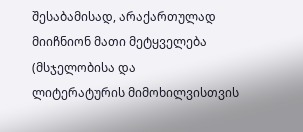შესაბამისად, არაქართულად მიიჩნიონ მათი მეტყველება (მსჯელობისა და
ლიტერატურის მიმოხილვისთვის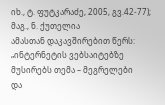იხ., ტ. ფუტკარაძე, 2005, გვ.42-77); მაგ., ნ. ქუთელია
ამასთან დაკავშირებით წერს: „ინტერნეტის ვებსაიტებზე მუსირებს თემა – მეგრელები
და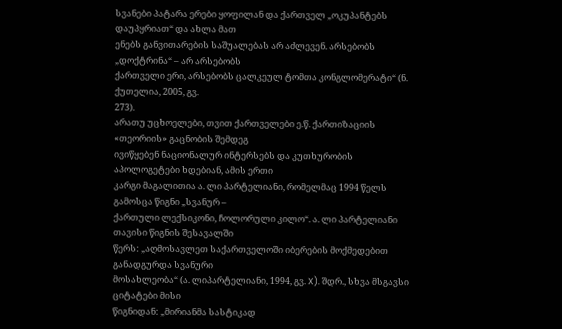სვანები პატარა ერები ყოფილან და ქართველ „ოკუპანტებს დაუპყრიათ“ და ახლა მათ
ენებს განვითარების საშუალებას არ აძლევენ. არსებობს „დოქტრინა“ – არ არსებობს
ქართველი ერი, არსებობს ცალკეულ ტომთა კონგლომერატი“ (ნ. ქუთელია, 2005, გვ.
273).
არათუ უცხოელები, თვით ქართველები ე.წ. ქართიზაციის «თეორიის» გაცნობის შემდეგ
ივიწყებენ ნაციონალურ ინტერსებს და კუთხურობის აპოლოგეტები ხდებიან, ამის ერთი
კარგი მაგალითია ა. ლი პარტელიანი, რომელმაც 1994 წელს გამოსცა წიგნი „სვანურ –
ქართული ლექსიკონი, ჩოლორული კილო“. ა. ლი პარტელიანი თავისი წიგნის შესავალში
წერს: „აღმოსავლეთ საქართველოში იბერების მოქმედებით განადგურდა სვანური
მოსახლეობა“ (ა. ლიპარტელიანი, 1994, გვ. X). შდრ., სხვა მსგავსი ციტატები მისი
წიგნიდან: „მირიანმა სასტიკად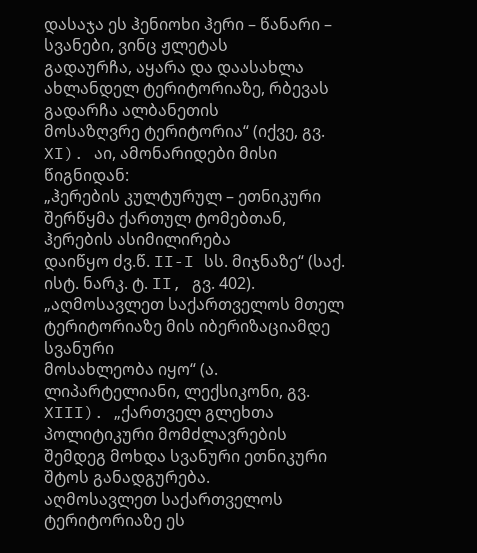დასაჯა ეს ჰენიოხი ჰერი – წანარი – სვანები, ვინც ჟლეტას
გადაურჩა, აყარა და დაასახლა ახლანდელ ტერიტორიაზე, რბევას გადარჩა ალბანეთის
მოსაზღვრე ტერიტორია“ (იქვე, გვ. XI). აი, ამონარიდები მისი წიგნიდან:
„ჰერების კულტურულ – ეთნიკური შერწყმა ქართულ ტომებთან, ჰერების ასიმილირება
დაიწყო ძვ.წ. II-I სს. მიჯნაზე“ (საქ. ისტ. ნარკ. ტ. II, გვ. 402).
„აღმოსავლეთ საქართველოს მთელ ტერიტორიაზე მის იბერიზაციამდე სვანური
მოსახლეობა იყო“ (ა. ლიპარტელიანი, ლექსიკონი, გვ. XIII). „ქართველ გლეხთა
პოლიტიკური მომძლავრების შემდეგ მოხდა სვანური ეთნიკური შტოს განადგურება.
აღმოსავლეთ საქართველოს ტერიტორიაზე ეს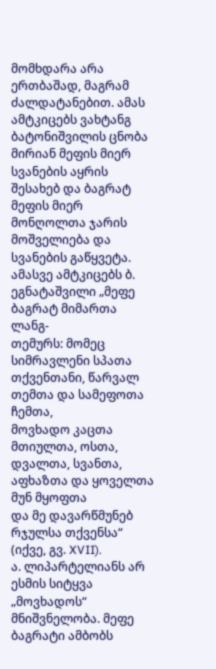მომხდარა არა ერთბაშად, მაგრამ
ძალდატანებით. ამას ამტკიცებს ვახტანგ ბატონიშვილის ცნობა მირიან მეფის მიერ
სვანების აყრის შესახებ და ბაგრატ მეფის მიერ მონღოლთა ჯარის მოშველიება და
სვანების გაწყვეტა. ამასვე ამტკიცებს ბ. ეგნატაშვილი „მეფე ბაგრატ მიმართა ლანგ-
თემურს: მომეც სიმრავლენი სპათა თქვენთანი, წარვალ თემთა და სამეფოთა ჩემთა,
მოვხადო კაცთა მთიულთა, ოსთა, დვალთა, სვანთა, აფხაზთა და ყოველთა მუნ მყოფთა
და მე დავარწმუნებ რჯულსა თქვენსა“ (იქვე, გვ. XVII).
ა. ლიპარტელიანს არ ესმის სიტყვა „მოვხადოს“ მნიშვნელობა. მეფე ბაგრატი ამბობს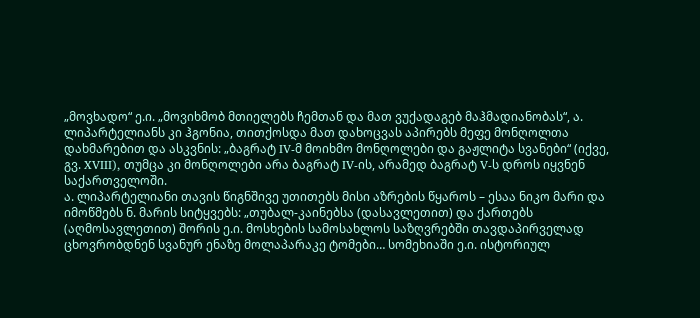„მოვხადო“ ე.ი. „მოვიხმობ მთიელებს ჩემთან და მათ ვუქადაგებ მაჰმადიანობას“, ა.
ლიპარტელიანს კი ჰგონია, თითქოსდა მათ დახოცვას აპირებს მეფე მონღოლთა
დახმარებით და ასკვნის: „ბაგრატ IV-მ მოიხმო მონღოლები და გაჟლიტა სვანები“ (იქვე,
გვ. XVIII), თუმცა კი მონღოლები არა ბაგრატ IV-ის, არამედ ბაგრატ V-ს დროს იყვნენ
საქართველოში.
ა. ლიპარტელიანი თავის წიგნშივე უთითებს მისი აზრების წყაროს – ესაა ნიკო მარი და
იმოწმებს ნ. მარის სიტყვებს: „თუბალ-კაინებსა (დასავლეთით) და ქართებს
(აღმოსავლეთით) შორის ე.ი. მოსხების სამოსახლოს საზღვრებში თავდაპირველად
ცხოვრობდნენ სვანურ ენაზე მოლაპარაკე ტომები… სომეხიაში ე.ი. ისტორიულ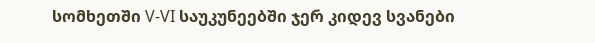სომხეთში V-VI საუკუნეებში ჯერ კიდევ სვანები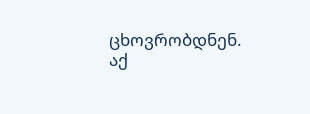ცხოვრობდნენ. აქ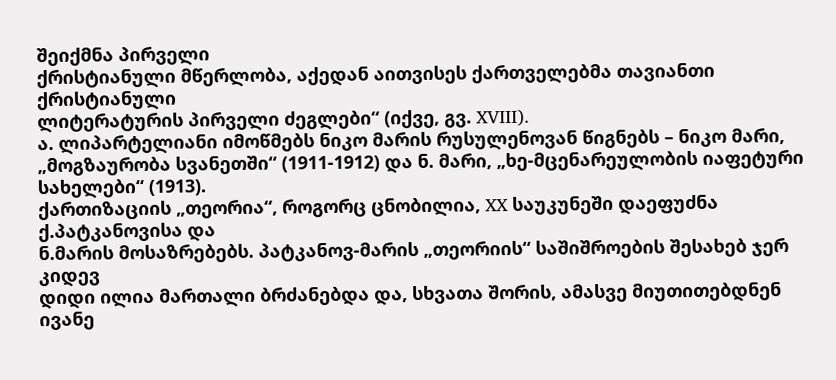შეიქმნა პირველი
ქრისტიანული მწერლობა, აქედან აითვისეს ქართველებმა თავიანთი ქრისტიანული
ლიტერატურის პირველი ძეგლები“ (იქვე, გვ. XVIII).
ა. ლიპარტელიანი იმოწმებს ნიკო მარის რუსულენოვან წიგნებს – ნიკო მარი,
„მოგზაურობა სვანეთში“ (1911-1912) და ნ. მარი, „ხე-მცენარეულობის იაფეტური
სახელები“ (1913).
ქართიზაციის „თეორია“, როგორც ცნობილია, XX საუკუნეში დაეფუძნა ქ.პატკანოვისა და
ნ.მარის მოსაზრებებს. პატკანოვ-მარის „თეორიის“ საშიშროების შესახებ ჯერ კიდევ
დიდი ილია მართალი ბრძანებდა და, სხვათა შორის, ამასვე მიუთითებდნენ ივანე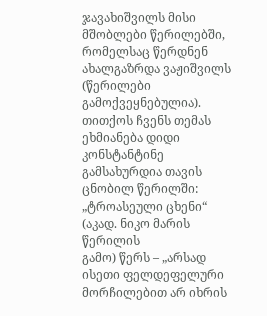ჯავახიშვილს მისი მშობლები წერილებში, რომელსაც წერდნენ ახალგაზრდა ვაჟიშვილს
(წერილები გამოქვეყნებულია). თითქოს ჩვენს თემას ეხმიანება დიდი კონსტანტინე
გამსახურდია თავის ცნობილ წერილში: „ტროასეული ცხენი“ (აკად. ნიკო მარის წერილის
გამო) წერს – „არსად ისეთი ფელდეფელური მორჩილებით არ იხრის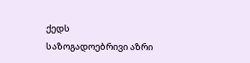ქედს
საზოგადოებრივი აზრი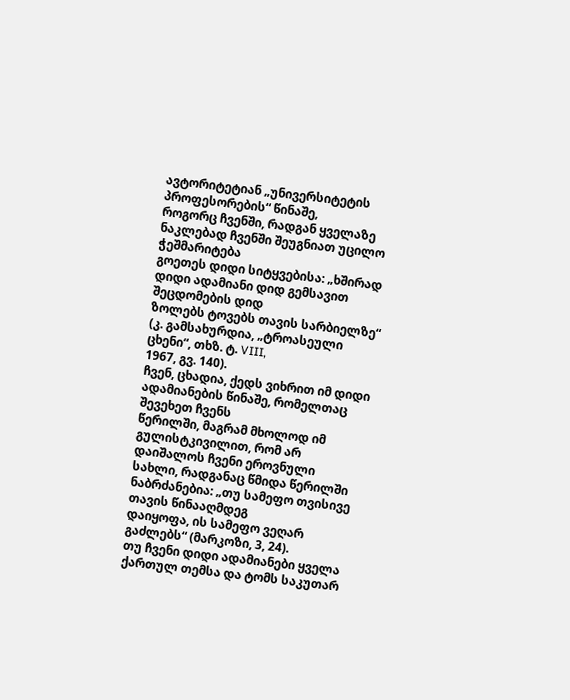ავტორიტეტიან „უნივერსიტეტის პროფესორების“ წინაშე,
როგორც ჩვენში, რადგან ყველაზე ნაკლებად ჩვენში შეუგნიათ უცილო ჭეშმარიტება
გოეთეს დიდი სიტყვებისა: „ხშირად დიდი ადამიანი დიდ გემსავით შეცდომების დიდ
ზოლებს ტოვებს თავის სარბიელზე“ (კ. გამსახურდია, „ტროასეული ცხენი“, თხზ. ტ. VIII,
1967, გვ. 140).
ჩვენ, ცხადია, ქედს ვიხრით იმ დიდი ადამიანების წინაშე, რომელთაც შევეხეთ ჩვენს
წერილში, მაგრამ მხოლოდ იმ გულისტკივილით, რომ არ დაიშალოს ჩვენი ეროვნული
სახლი, რადგანაც წმიდა წერილში ნაბრძანებია: „თუ სამეფო თვისივე თავის წინააღმდეგ
დაიყოფა, ის სამეფო ვეღარ გაძლებს“ (მარკოზი, 3, 24).
თუ ჩვენი დიდი ადამიანები ყველა ქართულ თემსა და ტომს საკუთარ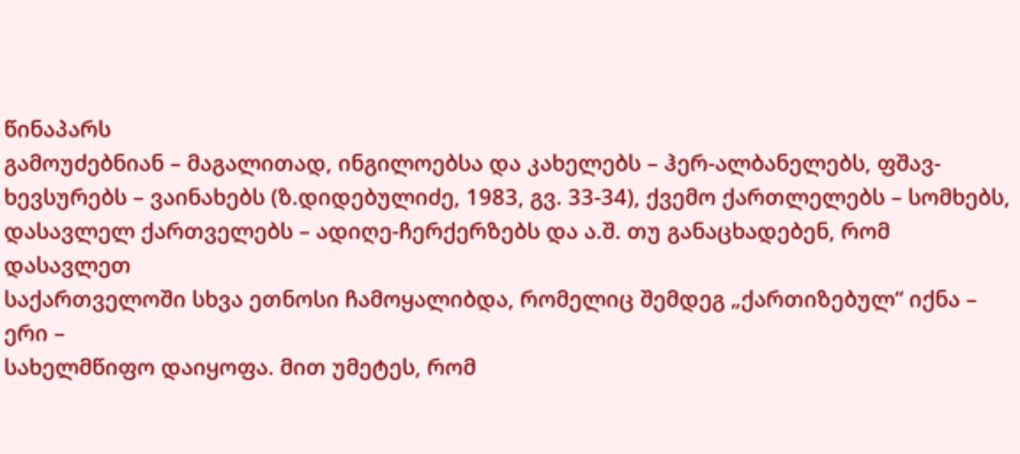წინაპარს
გამოუძებნიან – მაგალითად, ინგილოებსა და კახელებს – ჰერ-ალბანელებს, ფშავ-
ხევსურებს – ვაინახებს (ზ.დიდებულიძე, 1983, გვ. 33-34), ქვემო ქართლელებს – სომხებს,
დასავლელ ქართველებს – ადიღე-ჩერქერზებს და ა.შ. თუ განაცხადებენ, რომ დასავლეთ
საქართველოში სხვა ეთნოსი ჩამოყალიბდა, რომელიც შემდეგ „ქართიზებულ“ იქნა – ერი –
სახელმწიფო დაიყოფა. მით უმეტეს, რომ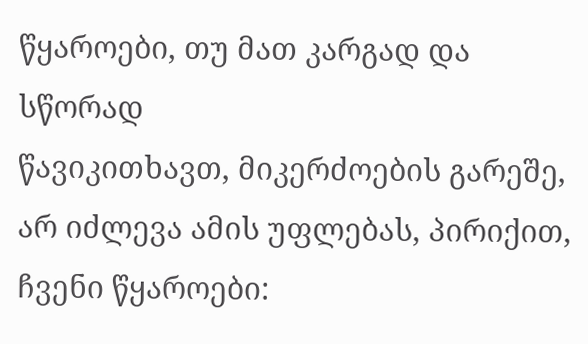წყაროები, თუ მათ კარგად და სწორად
წავიკითხავთ, მიკერძოების გარეშე, არ იძლევა ამის უფლებას, პირიქით, ჩვენი წყაროები: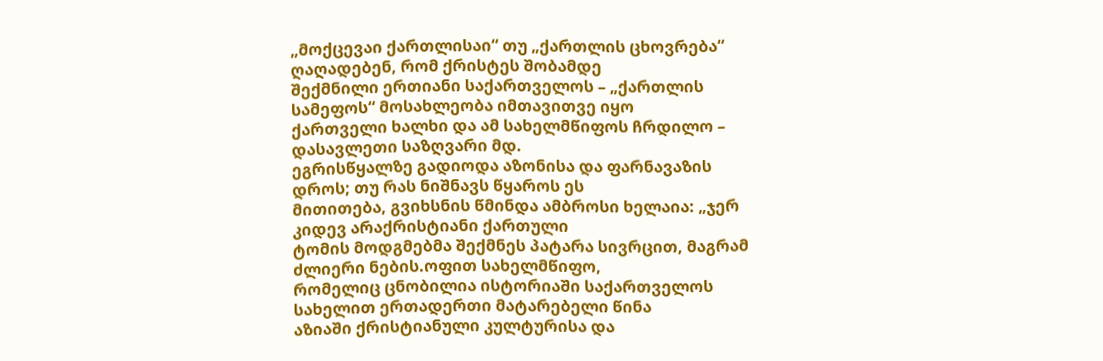„მოქცევაი ქართლისაი“ თუ „ქართლის ცხოვრება“ ღაღადებენ, რომ ქრისტეს შობამდე
შექმნილი ერთიანი საქართველოს – „ქართლის სამეფოს“ მოსახლეობა იმთავითვე იყო
ქართველი ხალხი და ამ სახელმწიფოს ჩრდილო – დასავლეთი საზღვარი მდ.
ეგრისწყალზე გადიოდა აზონისა და ფარნავაზის დროს; თუ რას ნიშნავს წყაროს ეს
მითითება, გვიხსნის წმინდა ამბროსი ხელაია: „ჯერ კიდევ არაქრისტიანი ქართული
ტომის მოდგმებმა შექმნეს პატარა სივრცით, მაგრამ ძლიერი ნების.ოფით სახელმწიფო,
რომელიც ცნობილია ისტორიაში საქართველოს სახელით ერთადერთი მატარებელი წინა
აზიაში ქრისტიანული კულტურისა და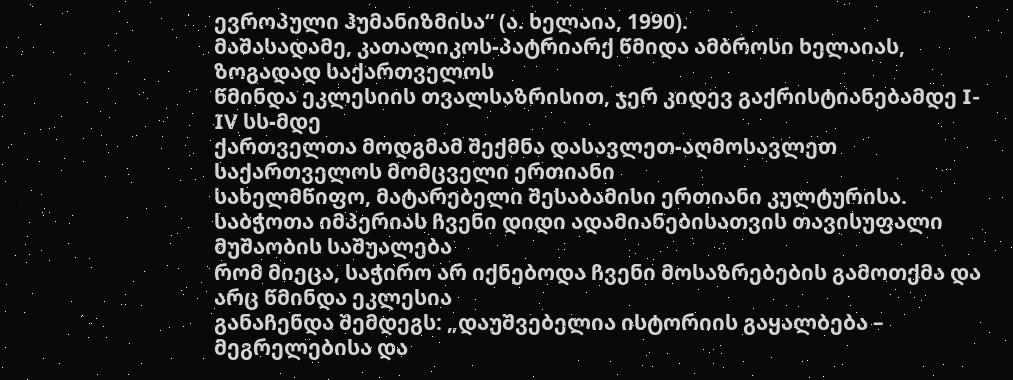ევროპული ჰუმანიზმისა“ (ა. ხელაია, 1990).
მაშასადამე, კათალიკოს-პატრიარქ წმიდა ამბროსი ხელაიას, ზოგადად საქართველოს
წმინდა ეკლესიის თვალსაზრისით, ჯერ კიდევ გაქრისტიანებამდე I-IV სს-მდე
ქართველთა მოდგმამ შექმნა დასავლეთ-აღმოსავლეთ საქართველოს მომცველი ერთიანი
სახელმწიფო, მატარებელი შესაბამისი ერთიანი კულტურისა.
საბჭოთა იმპერიას ჩვენი დიდი ადამიანებისათვის თავისუფალი მუშაობის საშუალება
რომ მიეცა, საჭირო არ იქნებოდა ჩვენი მოსაზრებების გამოთქმა და არც წმინდა ეკლესია
განაჩენდა შემდეგს: „დაუშვებელია ისტორიის გაყალბება – მეგრელებისა და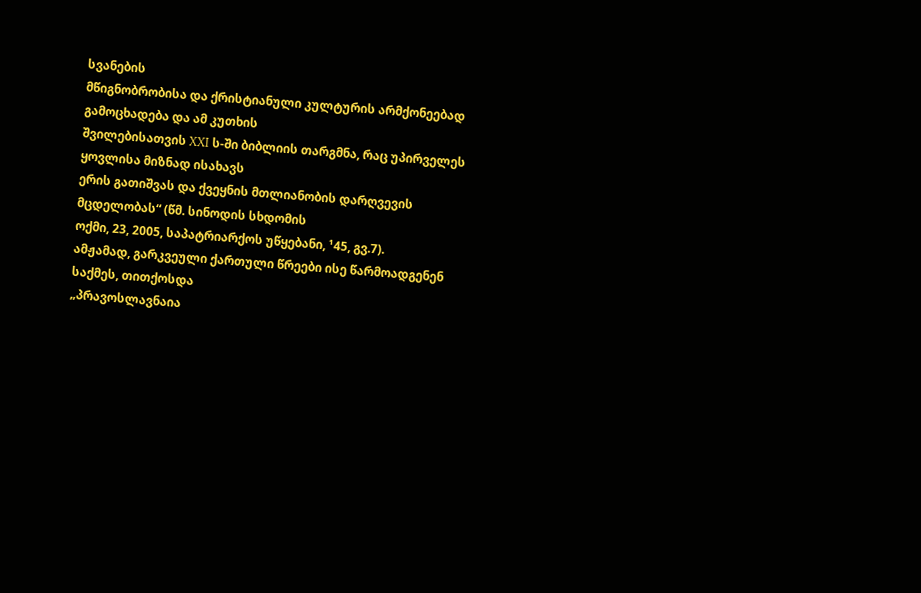სვანების
მწიგნობრობისა და ქრისტიანული კულტურის არმქონეებად გამოცხადება და ამ კუთხის
შვილებისათვის XXI ს-ში ბიბლიის თარგმნა, რაც უპირველეს ყოვლისა მიზნად ისახავს
ერის გათიშვას და ქვეყნის მთლიანობის დარღვევის მცდელობას“ (წმ. სინოდის სხდომის
ოქმი, 23, 2005, საპატრიარქოს უწყებანი, ¹45, გვ.7).
ამჟამად, გარკვეული ქართული წრეები ისე წარმოადგენენ საქმეს, თითქოსდა
„პრავოსლავნაია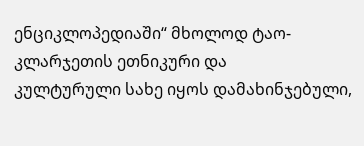ენციკლოპედიაში“ მხოლოდ ტაო-კლარჯეთის ეთნიკური და
კულტურული სახე იყოს დამახინჯებული,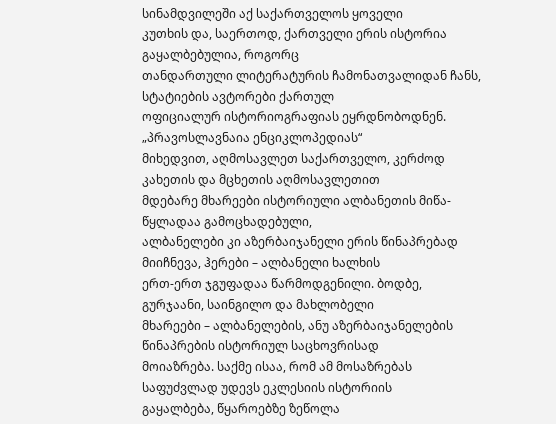სინამდვილეში აქ საქართველოს ყოველი
კუთხის და, საერთოდ, ქართველი ერის ისტორია გაყალბებულია, როგორც
თანდართული ლიტერატურის ჩამონათვალიდან ჩანს, სტატიების ავტორები ქართულ
ოფიციალურ ისტორიოგრაფიას ეყრდნობოდნენ. „პრავოსლავნაია ენციკლოპედიას“
მიხედვით, აღმოსავლეთ საქართველო, კერძოდ კახეთის და მცხეთის აღმოსავლეთით
მდებარე მხარეები ისტორიული ალბანეთის მიწა-წყლადაა გამოცხადებული,
ალბანელები კი აზერბაიჯანელი ერის წინაპრებად მიიჩნევა, ჰერები – ალბანელი ხალხის
ერთ-ერთ ჯგუფადაა წარმოდგენილი. ბოდბე, გურჯაანი, საინგილო და მახლობელი
მხარეები – ალბანელების, ანუ აზერბაიჯანელების წინაპრების ისტორიულ საცხოვრისად
მოიაზრება. საქმე ისაა, რომ ამ მოსაზრებას საფუძვლად უდევს ეკლესიის ისტორიის
გაყალბება, წყაროებზე ზეწოლა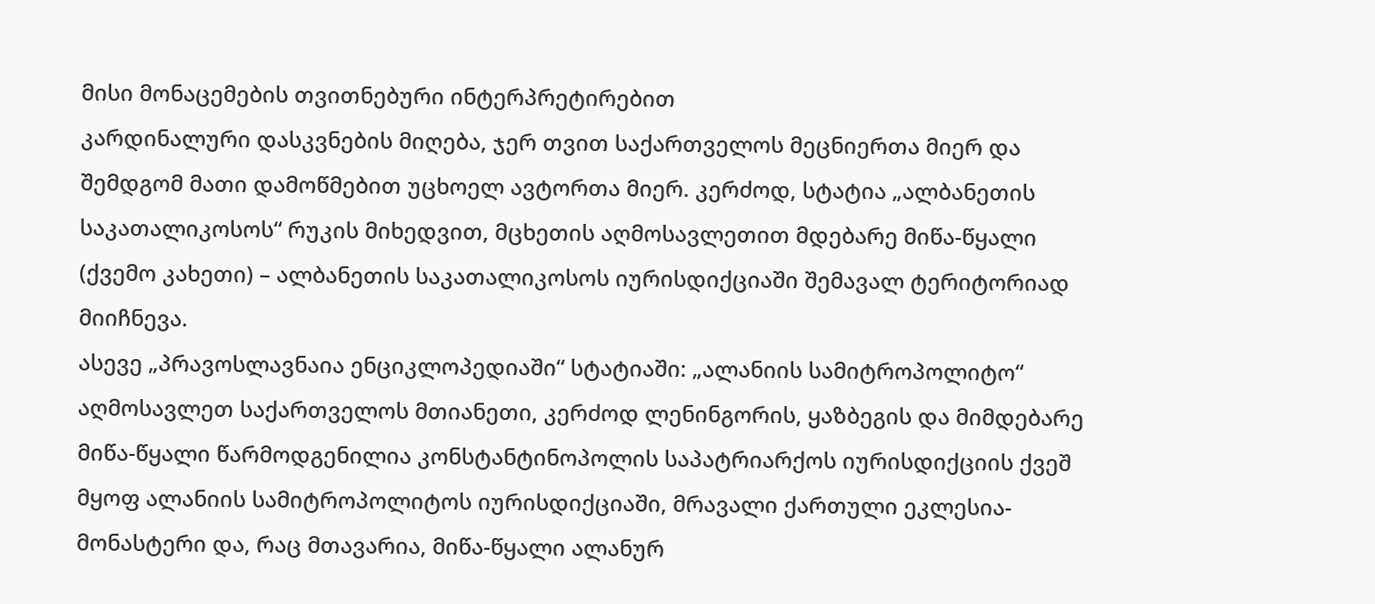მისი მონაცემების თვითნებური ინტერპრეტირებით
კარდინალური დასკვნების მიღება, ჯერ თვით საქართველოს მეცნიერთა მიერ და
შემდგომ მათი დამოწმებით უცხოელ ავტორთა მიერ. კერძოდ, სტატია „ალბანეთის
საკათალიკოსოს“ რუკის მიხედვით, მცხეთის აღმოსავლეთით მდებარე მიწა-წყალი
(ქვემო კახეთი) – ალბანეთის საკათალიკოსოს იურისდიქციაში შემავალ ტერიტორიად
მიიჩნევა.
ასევე „პრავოსლავნაია ენციკლოპედიაში“ სტატიაში: „ალანიის სამიტროპოლიტო“
აღმოსავლეთ საქართველოს მთიანეთი, კერძოდ ლენინგორის, ყაზბეგის და მიმდებარე
მიწა-წყალი წარმოდგენილია კონსტანტინოპოლის საპატრიარქოს იურისდიქციის ქვეშ
მყოფ ალანიის სამიტროპოლიტოს იურისდიქციაში, მრავალი ქართული ეკლესია-
მონასტერი და, რაც მთავარია, მიწა-წყალი ალანურ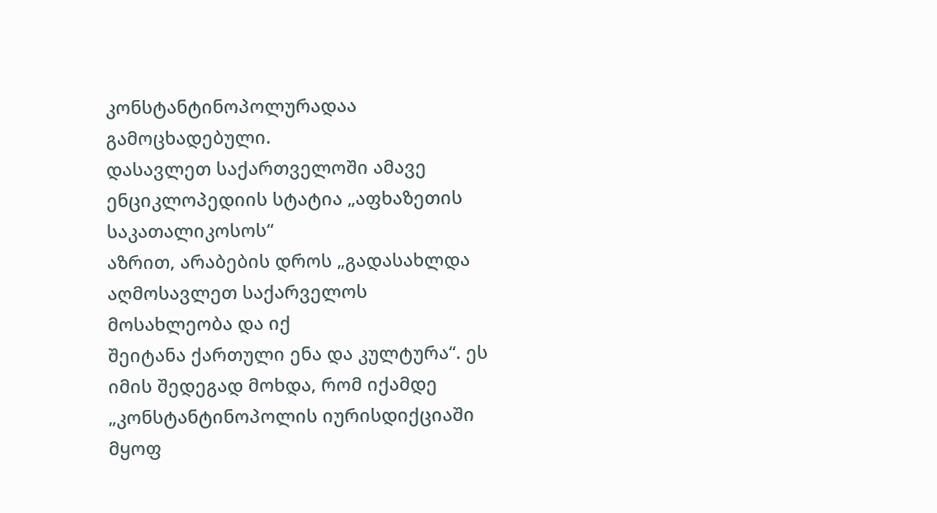კონსტანტინოპოლურადაა
გამოცხადებული.
დასავლეთ საქართველოში ამავე ენციკლოპედიის სტატია „აფხაზეთის საკათალიკოსოს“
აზრით, არაბების დროს „გადასახლდა აღმოსავლეთ საქარველოს მოსახლეობა და იქ
შეიტანა ქართული ენა და კულტურა“. ეს იმის შედეგად მოხდა, რომ იქამდე
„კონსტანტინოპოლის იურისდიქციაში მყოფ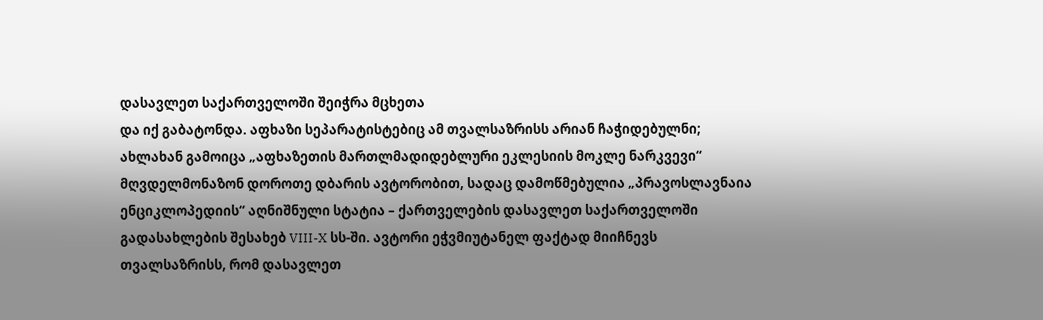დასავლეთ საქართველოში შეიჭრა მცხეთა
და იქ გაბატონდა. აფხაზი სეპარატისტებიც ამ თვალსაზრისს არიან ჩაჭიდებულნი;
ახლახან გამოიცა „აფხაზეთის მართლმადიდებლური ეკლესიის მოკლე ნარკვევი“
მღვდელმონაზონ დოროთე დბარის ავტორობით, სადაც დამოწმებულია „პრავოსლავნაია
ენციკლოპედიის“ აღნიშნული სტატია – ქართველების დასავლეთ საქართველოში
გადასახლების შესახებ VIII-X სს-ში. ავტორი ეჭვმიუტანელ ფაქტად მიიჩნევს
თვალსაზრისს, რომ დასავლეთ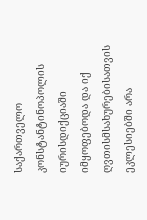საქართველო კონსტანტინოპოლის იურისდიქციაში
იმყოფებოდა და იქ ღვთისმსახურებისათვის ეკლესიებში არა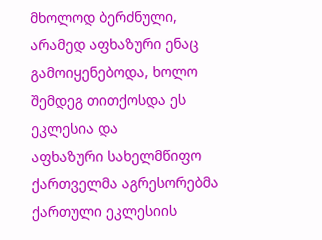მხოლოდ ბერძნული,
არამედ აფხაზური ენაც გამოიყენებოდა, ხოლო შემდეგ თითქოსდა ეს ეკლესია და
აფხაზური სახელმწიფო ქართველმა აგრესორებმა ქართული ეკლესიის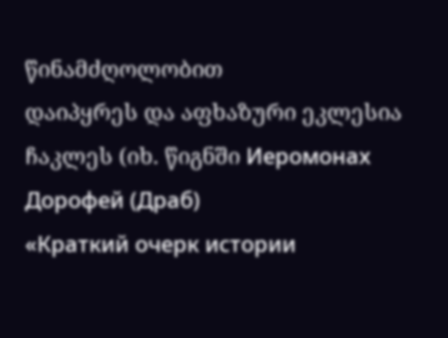წინამძღოლობით
დაიპყრეს და აფხაზური ეკლესია ჩაკლეს (იხ. წიგნში Иеромонах Дорофей (Драб)
«Краткий очерк истории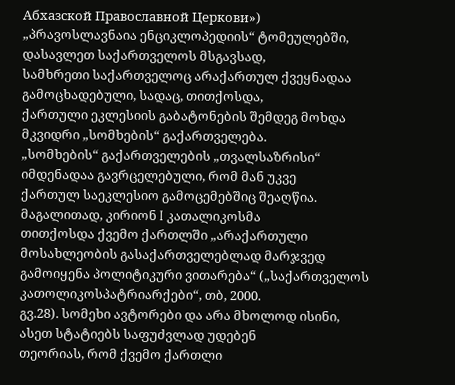Абхазской Православной Церкови»)
„პრავოსლავნაია ენციკლოპედიის“ ტომეულებში, დასავლეთ საქართველოს მსგავსად,
სამხრეთი საქართველოც არაქართულ ქვეყნადაა გამოცხადებული, სადაც, თითქოსდა,
ქართული ეკლესიის გაბატონების შემდეგ მოხდა მკვიდრი „სომხების“ გაქართველება.
„სომხების“ გაქართველების „თვალსაზრისი“ იმდენადაა გავრცელებული, რომ მან უკვე
ქართულ საეკლესიო გამოცემებშიც შეაღწია. მაგალითად, კირიონ I კათალიკოსმა
თითქოსდა ქვემო ქართლში „არაქართული მოსახლეობის გასაქართველებლად მარჯვედ
გამოიყენა პოლიტიკური ვითარება“ („საქართველოს კათოლიკოსპატრიარქები“, თბ, 2000.
გვ.28). სომეხი ავტორები და არა მხოლოდ ისინი, ასეთ სტატიებს საფუძვლად უდებენ
თეორიას, რომ ქვემო ქართლი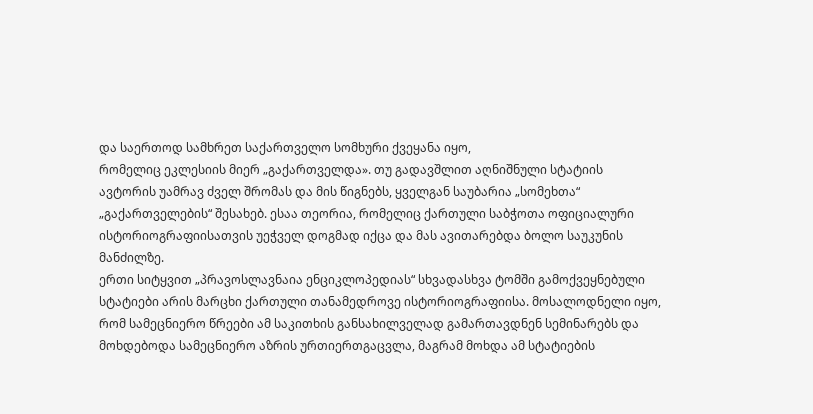და საერთოდ სამხრეთ საქართველო სომხური ქვეყანა იყო,
რომელიც ეკლესიის მიერ „გაქართველდა». თუ გადავშლით აღნიშნული სტატიის
ავტორის უამრავ ძველ შრომას და მის წიგნებს, ყველგან საუბარია „სომეხთა“
„გაქართველების“ შესახებ. ესაა თეორია, რომელიც ქართული საბჭოთა ოფიციალური
ისტორიოგრაფიისათვის უეჭველ დოგმად იქცა და მას ავითარებდა ბოლო საუკუნის
მანძილზე.
ერთი სიტყვით „პრავოსლავნაია ენციკლოპედიას“ სხვადასხვა ტომში გამოქვეყნებული
სტატიები არის მარცხი ქართული თანამედროვე ისტორიოგრაფიისა. მოსალოდნელი იყო,
რომ სამეცნიერო წრეები ამ საკითხის განსახილველად გამართავდნენ სემინარებს და
მოხდებოდა სამეცნიერო აზრის ურთიერთგაცვლა, მაგრამ მოხდა ამ სტატიების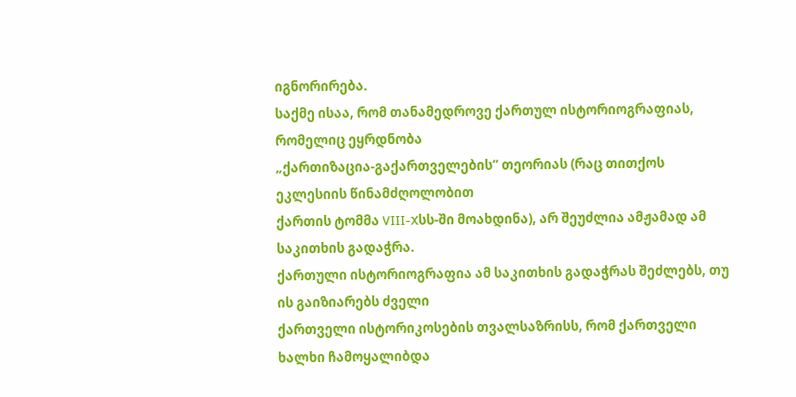იგნორირება.
საქმე ისაა, რომ თანამედროვე ქართულ ისტორიოგრაფიას, რომელიც ეყრდნობა
„ქართიზაცია-გაქართველების“ თეორიას (რაც თითქოს ეკლესიის წინამძღოლობით
ქართის ტომმა VIII-Xსს-ში მოახდინა), არ შეუძლია ამჟამად ამ საკითხის გადაჭრა.
ქართული ისტორიოგრაფია ამ საკითხის გადაჭრას შეძლებს, თუ ის გაიზიარებს ძველი
ქართველი ისტორიკოსების თვალსაზრისს, რომ ქართველი ხალხი ჩამოყალიბდა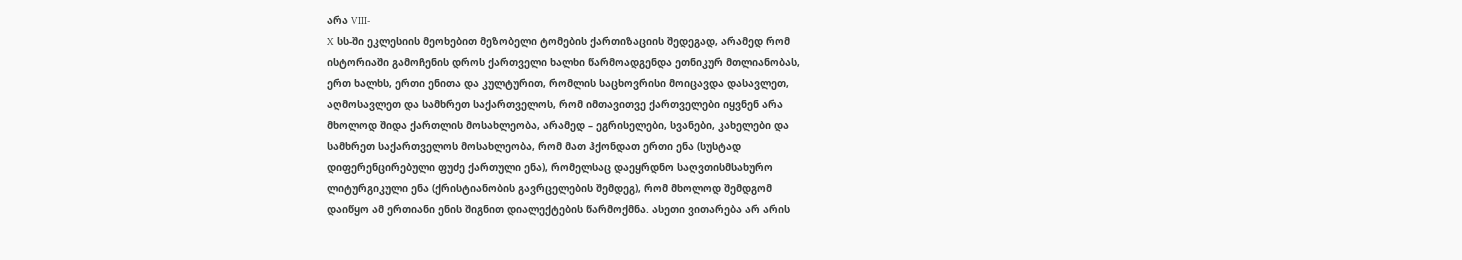არა VIII-
X სს-ში ეკლესიის მეოხებით მეზობელი ტომების ქართიზაციის შედეგად, არამედ რომ
ისტორიაში გამოჩენის დროს ქართველი ხალხი წარმოადგენდა ეთნიკურ მთლიანობას,
ერთ ხალხს, ერთი ენითა და კულტურით, რომლის საცხოვრისი მოიცავდა დასავლეთ,
აღმოსავლეთ და სამხრეთ საქართველოს, რომ იმთავითვე ქართველები იყვნენ არა
მხოლოდ შიდა ქართლის მოსახლეობა, არამედ – ეგრისელები, სვანები, კახელები და
სამხრეთ საქართველოს მოსახლეობა, რომ მათ ჰქონდათ ერთი ენა (სუსტად
დიფერენცირებული ფუძე ქართული ენა), რომელსაც დაეყრდნო საღვთისმსახურო
ლიტურგიკული ენა (ქრისტიანობის გავრცელების შემდეგ), რომ მხოლოდ შემდგომ
დაიწყო ამ ერთიანი ენის შიგნით დიალექტების წარმოქმნა. ასეთი ვითარება არ არის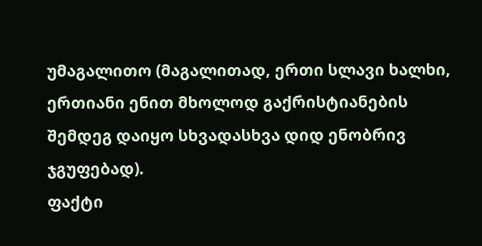უმაგალითო (მაგალითად, ერთი სლავი ხალხი, ერთიანი ენით მხოლოდ გაქრისტიანების
შემდეგ დაიყო სხვადასხვა დიდ ენობრივ ჯგუფებად).
ფაქტი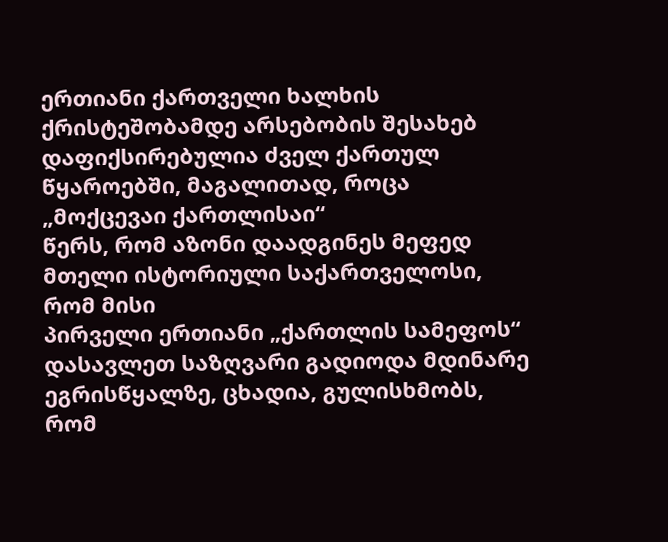ერთიანი ქართველი ხალხის ქრისტეშობამდე არსებობის შესახებ
დაფიქსირებულია ძველ ქართულ წყაროებში, მაგალითად, როცა „მოქცევაი ქართლისაი“
წერს, რომ აზონი დაადგინეს მეფედ მთელი ისტორიული საქართველოსი, რომ მისი
პირველი ერთიანი „ქართლის სამეფოს“ დასავლეთ საზღვარი გადიოდა მდინარე
ეგრისწყალზე, ცხადია, გულისხმობს, რომ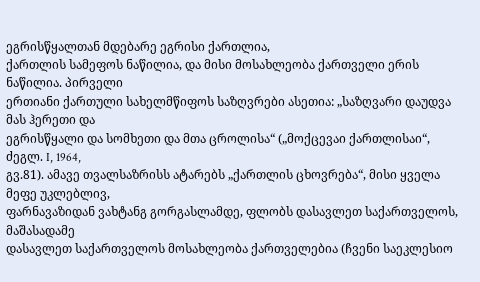ეგრისწყალთან მდებარე ეგრისი ქართლია,
ქართლის სამეფოს ნაწილია, და მისი მოსახლეობა ქართველი ერის ნაწილია. პირველი
ერთიანი ქართული სახელმწიფოს საზღვრები ასეთია: „საზღვარი დაუდვა მას ჰერეთი და
ეგრისწყალი და სომხეთი და მთა ცროლისა“ („მოქცევაი ქართლისაი“, ძეგლ. I, 1964,
გვ.81). ამავე თვალსაზრისს ატარებს „ქართლის ცხოვრება“, მისი ყველა მეფე უკლებლივ,
ფარნავაზიდან ვახტანგ გორგასლამდე, ფლობს დასავლეთ საქართველოს, მაშასადამე
დასავლეთ საქართველოს მოსახლეობა ქართველებია (ჩვენი საეკლესიო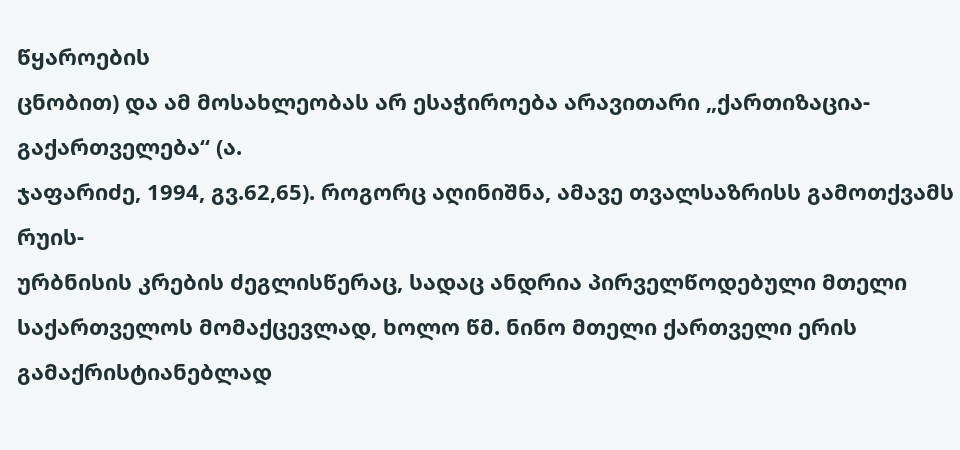წყაროების
ცნობით) და ამ მოსახლეობას არ ესაჭიროება არავითარი „ქართიზაცია-გაქართველება“ (ა.
ჯაფარიძე, 1994, გვ.62,65). როგორც აღინიშნა, ამავე თვალსაზრისს გამოთქვამს რუის-
ურბნისის კრების ძეგლისწერაც, სადაც ანდრია პირველწოდებული მთელი
საქართველოს მომაქცევლად, ხოლო წმ. ნინო მთელი ქართველი ერის
გამაქრისტიანებლად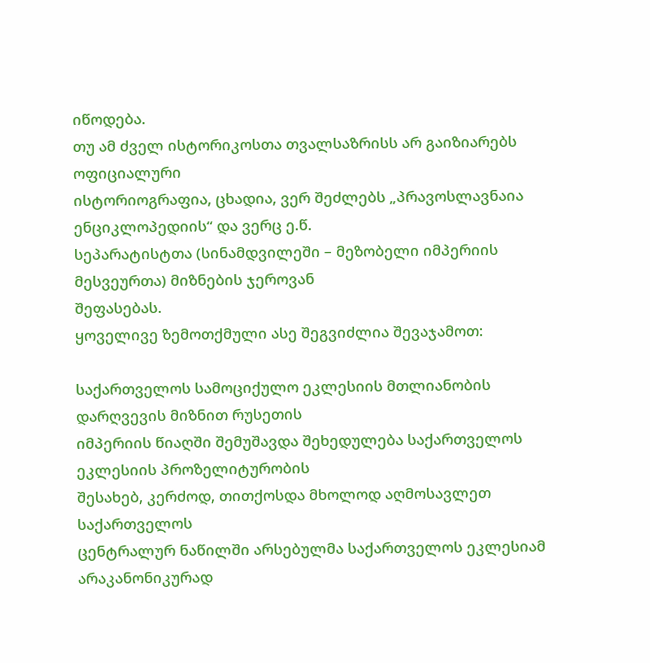იწოდება.
თუ ამ ძველ ისტორიკოსთა თვალსაზრისს არ გაიზიარებს ოფიციალური
ისტორიოგრაფია, ცხადია, ვერ შეძლებს „პრავოსლავნაია ენციკლოპედიის“ და ვერც ე.წ.
სეპარატისტთა (სინამდვილეში – მეზობელი იმპერიის მესვეურთა) მიზნების ჯეროვან
შეფასებას.
ყოველივე ზემოთქმული ასე შეგვიძლია შევაჯამოთ:

საქართველოს სამოციქულო ეკლესიის მთლიანობის დარღვევის მიზნით რუსეთის
იმპერიის წიაღში შემუშავდა შეხედულება საქართველოს ეკლესიის პროზელიტურობის
შესახებ, კერძოდ, თითქოსდა მხოლოდ აღმოსავლეთ საქართველოს
ცენტრალურ ნაწილში არსებულმა საქართველოს ეკლესიამ
არაკანონიკურად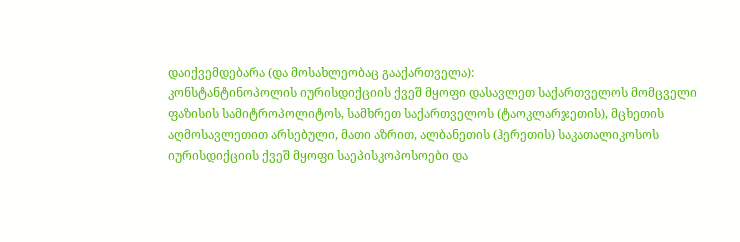დაიქვემდებარა (და მოსახლეობაც გააქართველა):
კონსტანტინოპოლის იურისდიქციის ქვეშ მყოფი დასავლეთ საქართველოს მომცველი
ფაზისის სამიტროპოლიტოს, სამხრეთ საქართველოს (ტაოკლარჯეთის), მცხეთის
აღმოსავლეთით არსებული, მათი აზრით, ალბანეთის (ჰერეთის) საკათალიკოსოს
იურისდიქციის ქვეშ მყოფი საეპისკოპოსოები და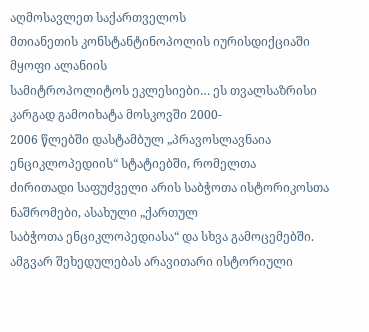აღმოსავლეთ საქართველოს
მთიანეთის კონსტანტინოპოლის იურისდიქციაში მყოფი ალანიის
სამიტროპოლიტოს ეკლესიები… ეს თვალსაზრისი კარგად გამოიხატა მოსკოვში 2000-
2006 წლებში დასტამბულ „პრავოსლავნაია ენციკლოპედიის“ სტატიებში, რომელთა
ძირითადი საფუძველი არის საბჭოთა ისტორიკოსთა ნაშრომები, ასახული „ქართულ
საბჭოთა ენციკლოპედიასა“ და სხვა გამოცემებში.
ამგვარ შეხედულებას არავითარი ისტორიული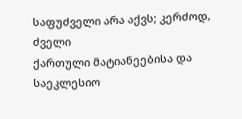საფუძველი არა აქვს; კერძოდ, ძველი
ქართული მატიანეებისა და საეკლესიო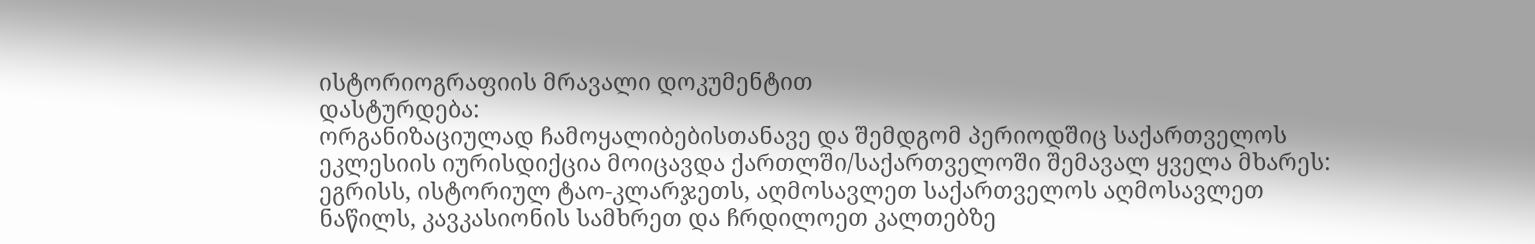ისტორიოგრაფიის მრავალი დოკუმენტით
დასტურდება:
ორგანიზაციულად ჩამოყალიბებისთანავე და შემდგომ პერიოდშიც საქართველოს
ეკლესიის იურისდიქცია მოიცავდა ქართლში/საქართველოში შემავალ ყველა მხარეს:
ეგრისს, ისტორიულ ტაო-კლარჯეთს, აღმოსავლეთ საქართველოს აღმოსავლეთ
ნაწილს, კავკასიონის სამხრეთ და ჩრდილოეთ კალთებზე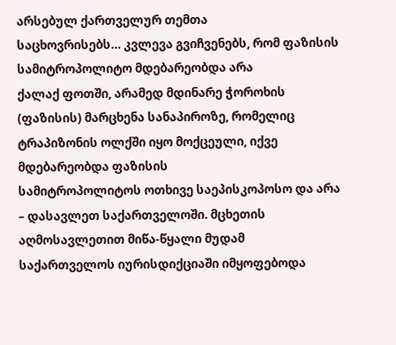არსებულ ქართველურ თემთა
საცხოვრისებს… კვლევა გვიჩვენებს, რომ ფაზისის სამიტროპოლიტო მდებარეობდა არა
ქალაქ ფოთში, არამედ მდინარე ჭოროხის (ფაზისის) მარცხენა სანაპიროზე, რომელიც
ტრაპიზონის ოლქში იყო მოქცეული, იქვე მდებარეობდა ფაზისის
სამიტროპოლიტოს ოთხივე საეპისკოპოსო და არა – დასავლეთ საქართველოში. მცხეთის
აღმოსავლეთით მიწა-წყალი მუდამ საქართველოს იურისდიქციაში იმყოფებოდა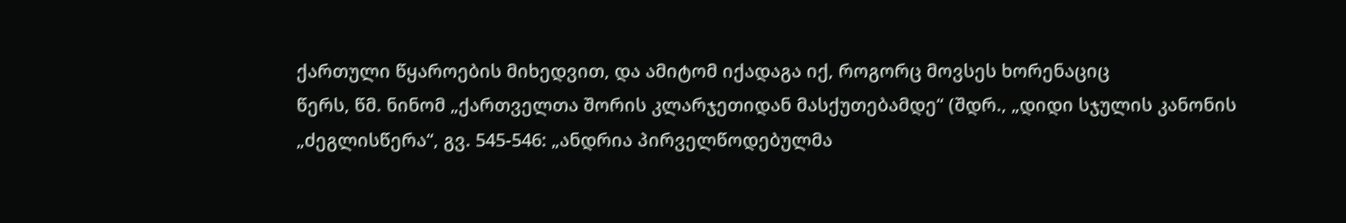ქართული წყაროების მიხედვით, და ამიტომ იქადაგა იქ, როგორც მოვსეს ხორენაციც
წერს, წმ. ნინომ „ქართველთა შორის კლარჯეთიდან მასქუთებამდე“ (შდრ., „დიდი სჯულის კანონის „ძეგლისწერა“, გვ. 545-546: „ანდრია პირველწოდებულმა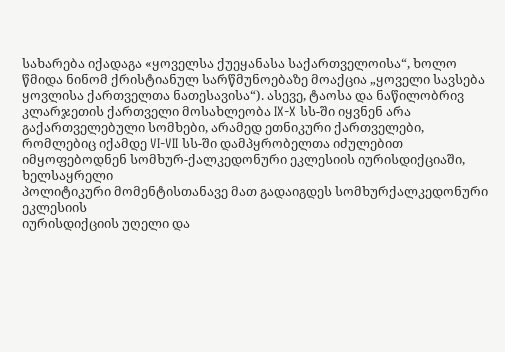სახარება იქადაგა «ყოველსა ქუეყანასა საქართველოისა“, ხოლო წმიდა ნინომ ქრისტიანულ სარწმუნოებაზე მოაქცია „ყოველი სავსება ყოვლისა ქართველთა ნათესავისა“). ასევე, ტაოსა და ნაწილობრივ კლარჯეთის ქართველი მოსახლეობა IX-X სს-ში იყვნენ არა გაქართველებული სომხები, არამედ ეთნიკური ქართველები, რომლებიც იქამდე VI-VII სს-ში დამპყრობელთა იძულებით
იმყოფებოდნენ სომხურ-ქალკედონური ეკლესიის იურისდიქციაში, ხელსაყრელი
პოლიტიკური მომენტისთანავე მათ გადაიგდეს სომხურქალკედონური ეკლესიის
იურისდიქციის უღელი და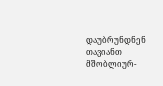დაუბრუნდნენ თავიანთ მშობლიურ-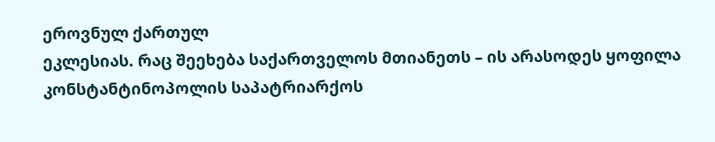ეროვნულ ქართულ
ეკლესიას. რაც შეეხება საქართველოს მთიანეთს – ის არასოდეს ყოფილა
კონსტანტინოპოლის საპატრიარქოს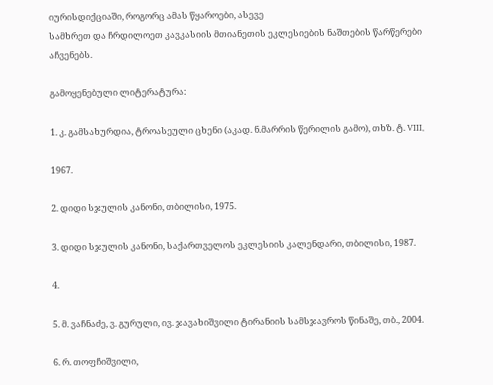იურისდიქციაში, როგორც ამას წყაროები, ასევე
სამხრეთ და ჩრდილოეთ კავკასიის მთიანეთის ეკლესიების ნაშთების წარწერები
აჩვენებს.

გამოყენებული ლიტერატურა:

1. კ. გამსახურდია, ტროასეული ცხენი (აკად. ნ.მარრის წერილის გამო), თხზ. ტ. VIII,

1967.

2. დიდი სჯულის კანონი, თბილისი, 1975.

3. დიდი სჯულის კანონი, საქართველოს ეკლესიის კალენდარი, თბილისი, 1987.

4.

5. მ. ვაჩნაძე, ვ. გურული, ივ. ჯავახიშვილი ტირანიის სამსჯავროს წინაშე, თბ., 2004.

6. რ. თოფჩიშვილი,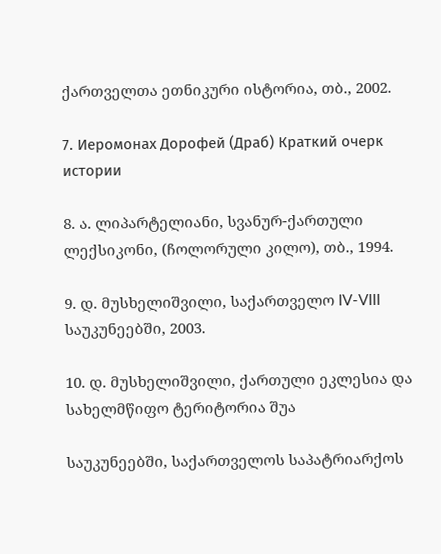ქართველთა ეთნიკური ისტორია, თბ., 2002.

7. Иеромонах Дорофей (Драб) Краткий очерк истории

8. ა. ლიპარტელიანი, სვანურ-ქართული ლექსიკონი, (ჩოლორული კილო), თბ., 1994.

9. დ. მუსხელიშვილი, საქართველო IV-VIII საუკუნეებში, 2003.

10. დ. მუსხელიშვილი, ქართული ეკლესია და სახელმწიფო ტერიტორია შუა

საუკუნეებში, საქართველოს საპატრიარქოს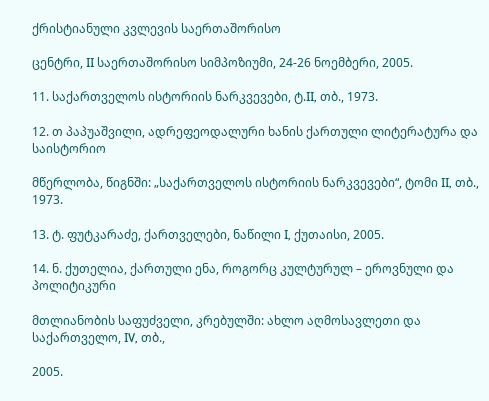ქრისტიანული კვლევის საერთაშორისო

ცენტრი, II საერთაშორისო სიმპოზიუმი, 24-26 ნოემბერი, 2005.

11. საქართველოს ისტორიის ნარკვევები, ტ.II, თბ., 1973.

12. თ პაპუაშვილი, ადრეფეოდალური ხანის ქართული ლიტერატურა და საისტორიო

მწერლობა, წიგნში: „საქართველოს ისტორიის ნარკვევები“, ტომი II, თბ., 1973.

13. ტ. ფუტკარაძე, ქართველები, ნაწილი I, ქუთაისი, 2005.

14. ნ. ქუთელია, ქართული ენა, როგორც კულტურულ – ეროვნული და პოლიტიკური

მთლიანობის საფუძველი, კრებულში: ახლო აღმოსავლეთი და საქართველო, IV, თბ.,

2005.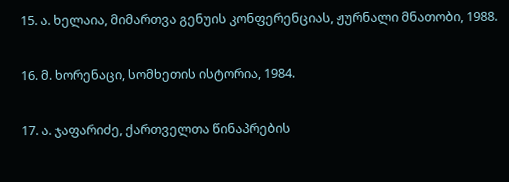15. ა. ხელაია, მიმართვა გენუის კონფერენციას, ჟურნალი მნათობი, 1988.

16. მ. ხორენაცი, სომხეთის ისტორია, 1984.

17. ა. ჯაფარიძე, ქართველთა წინაპრების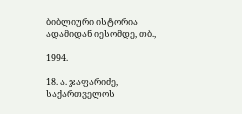ბიბლიური ისტორია ადამიდან იესომდე, თბ.,

1994.

18. ა. ჯაფარიძე, საქართველოს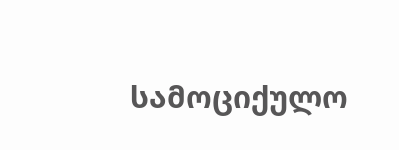სამოციქულო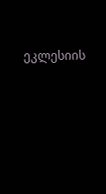ეკლესიის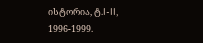ისტორია, ტ.I-II, 1996-1999.